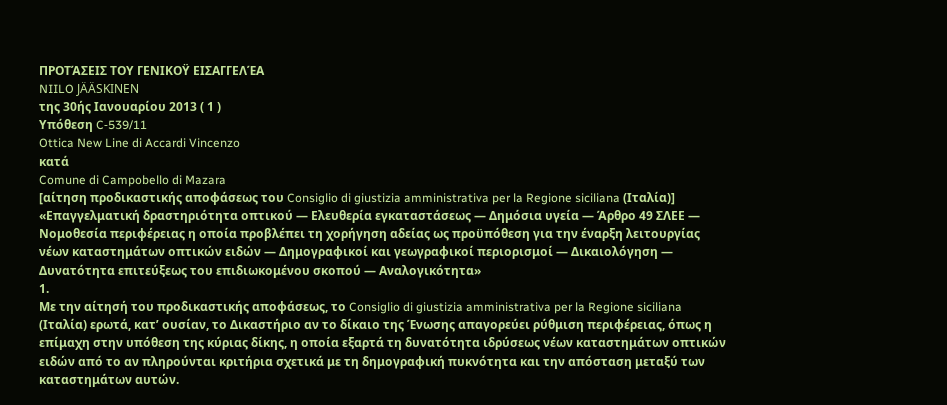ΠΡΟΤΆΣΕΙΣ ΤΟΥ ΓΕΝΙΚΟΫ ΕΙΣΑΓΓΕΛΈΑ
NIILO JÄÄSKINEN
της 30ής Ιανουαρίου 2013 ( 1 )
Υπόθεση C‑539/11
Ottica New Line di Accardi Vincenzo
κατά
Comune di Campobello di Mazara
[αίτηση προδικαστικής αποφάσεως του Consiglio di giustizia amministrativa per la Regione siciliana (Ιταλία)]
«Επαγγελματική δραστηριότητα οπτικού — Ελευθερία εγκαταστάσεως — Δημόσια υγεία — Άρθρο 49 ΣΛΕΕ — Νομοθεσία περιφέρειας η οποία προβλέπει τη χορήγηση αδείας ως προϋπόθεση για την έναρξη λειτουργίας νέων καταστημάτων οπτικών ειδών — Δημογραφικοί και γεωγραφικοί περιορισμοί — Δικαιολόγηση — Δυνατότητα επιτεύξεως του επιδιωκομένου σκοπού — Αναλογικότητα»
1.
Με την αίτησή του προδικαστικής αποφάσεως, το Consiglio di giustizia amministrativa per la Regione siciliana (Ιταλία) ερωτά, κατ’ ουσίαν, το Δικαστήριο αν το δίκαιο της Ένωσης απαγορεύει ρύθμιση περιφέρειας, όπως η επίμαχη στην υπόθεση της κύριας δίκης, η οποία εξαρτά τη δυνατότητα ιδρύσεως νέων καταστημάτων οπτικών ειδών από το αν πληρούνται κριτήρια σχετικά με τη δημογραφική πυκνότητα και την απόσταση μεταξύ των καταστημάτων αυτών.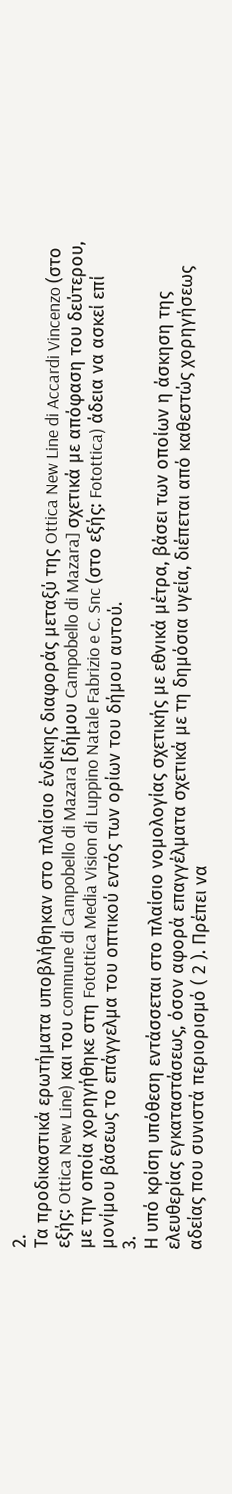2.
Τα προδικαστικά ερωτήματα υποβλήθηκαν στο πλαίσιο ένδικης διαφοράς μεταξύ της Ottica New Line di Accardi Vincenzo (στο εξής: Ottica New Line) και του commune di Campobello di Mazara [δήμου Campobello di Mazara] σχετικά με απόφαση του δεύτερου, με την οποία χορηγήθηκε στη Fotottica Media Vision di Luppino Natale Fabrizio e C. Snc (στο εξής: Fotottica) άδεια να ασκεί επί μονίμου βάσεως το επάγγελμα του οπτικού εντός των ορίων του δήμου αυτού.
3.
Η υπό κρίση υπόθεση εντάσσεται στο πλαίσιο νομολογίας σχετικής με εθνικά μέτρα, βάσει των οποίων η άσκηση της ελευθερίας εγκαταστάσεως, όσον αφορά επαγγέλματα σχετικά με τη δημόσια υγεία, διέπεται από καθεστώς χορηγήσεως αδείας που συνιστά περιορισμό ( 2 ). Πρέπει να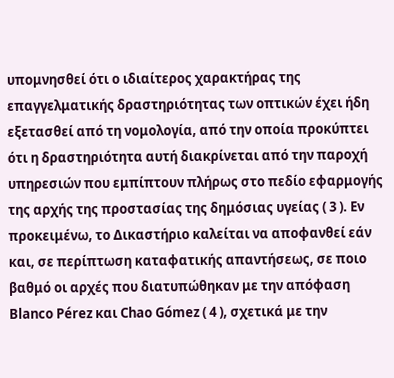υπομνησθεί ότι ο ιδιαίτερος χαρακτήρας της επαγγελματικής δραστηριότητας των οπτικών έχει ήδη εξετασθεί από τη νομολογία, από την οποία προκύπτει ότι η δραστηριότητα αυτή διακρίνεται από την παροχή υπηρεσιών που εμπίπτουν πλήρως στο πεδίο εφαρμογής της αρχής της προστασίας της δημόσιας υγείας ( 3 ). Εν προκειμένω, το Δικαστήριο καλείται να αποφανθεί εάν και, σε περίπτωση καταφατικής απαντήσεως, σε ποιο βαθμό οι αρχές που διατυπώθηκαν με την απόφαση Blanco Pérez και Chao Gómez ( 4 ), σχετικά με την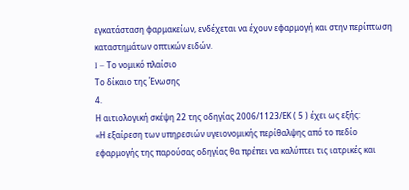εγκατάσταση φαρμακείων, ενδέχεται να έχουν εφαρμογή και στην περίπτωση καταστημάτων οπτικών ειδών.
I – Το νομικό πλαίσιο
Το δίκαιο της Ένωσης
4.
Η αιτιολογική σκέψη 22 της οδηγίας 2006/1123/ΕΚ ( 5 ) έχει ως εξής:
«Η εξαίρεση των υπηρεσιών υγειονομικής περίθαλψης από το πεδίο εφαρμογής της παρούσας οδηγίας θα πρέπει να καλύπτει τις ιατρικές και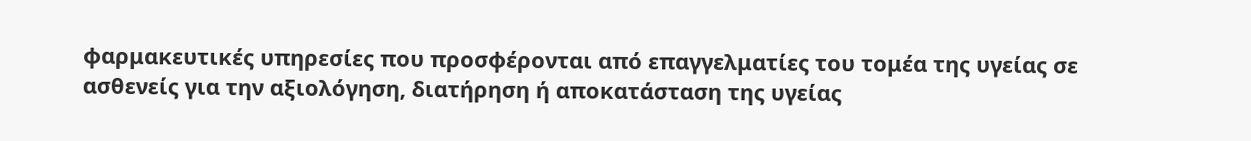φαρμακευτικές υπηρεσίες που προσφέρονται από επαγγελματίες του τομέα της υγείας σε ασθενείς για την αξιολόγηση, διατήρηση ή αποκατάσταση της υγείας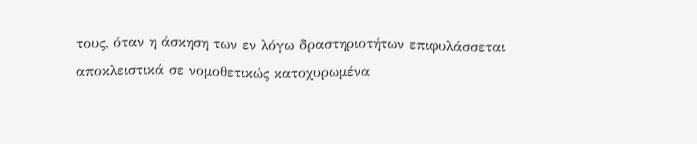τους, όταν η άσκηση των εν λόγω δραστηριοτήτων επιφυλάσσεται αποκλειστικά σε νομοθετικώς κατοχυρωμένα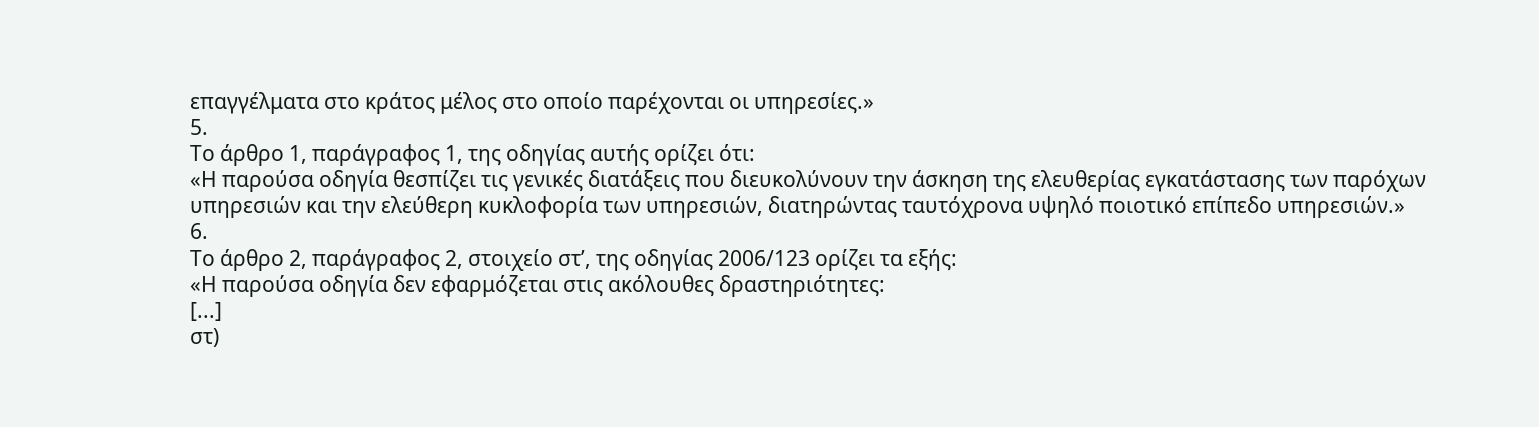επαγγέλματα στο κράτος μέλος στο οποίο παρέχονται οι υπηρεσίες.»
5.
Το άρθρο 1, παράγραφος 1, της οδηγίας αυτής ορίζει ότι:
«Η παρούσα οδηγία θεσπίζει τις γενικές διατάξεις που διευκολύνουν την άσκηση της ελευθερίας εγκατάστασης των παρόχων υπηρεσιών και την ελεύθερη κυκλοφορία των υπηρεσιών, διατηρώντας ταυτόχρονα υψηλό ποιοτικό επίπεδο υπηρεσιών.»
6.
Το άρθρο 2, παράγραφος 2, στοιχείο στʹ, της οδηγίας 2006/123 ορίζει τα εξής:
«Η παρούσα οδηγία δεν εφαρμόζεται στις ακόλουθες δραστηριότητες:
[...]
στ)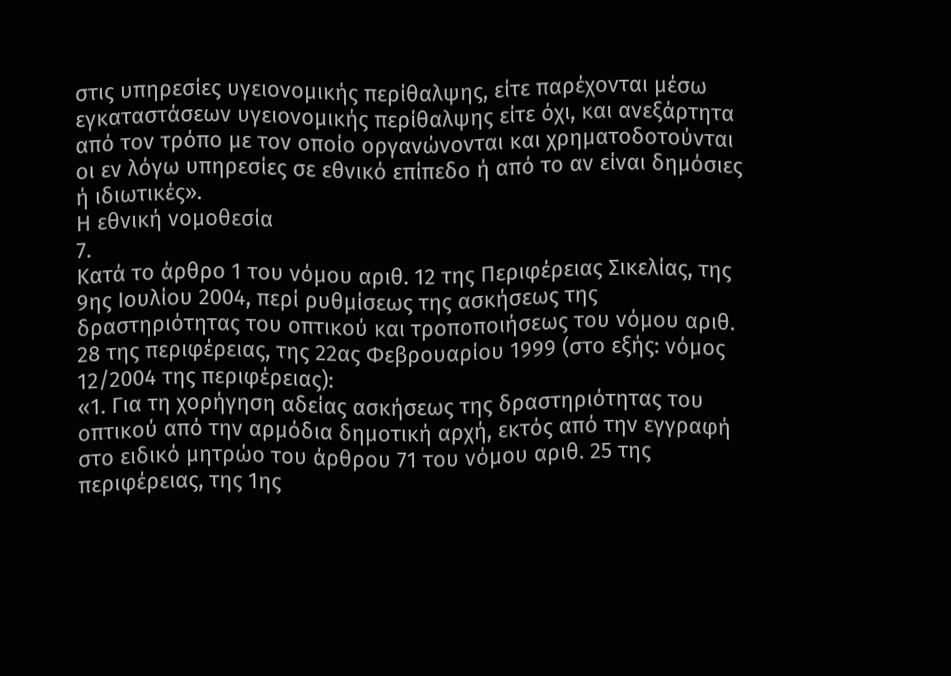στις υπηρεσίες υγειονομικής περίθαλψης, είτε παρέχονται μέσω εγκαταστάσεων υγειονομικής περίθαλψης είτε όχι, και ανεξάρτητα από τον τρόπο με τον οποίο οργανώνονται και χρηματοδοτούνται οι εν λόγω υπηρεσίες σε εθνικό επίπεδο ή από το αν είναι δημόσιες ή ιδιωτικές».
Η εθνική νομοθεσία
7.
Κατά το άρθρο 1 του νόμου αριθ. 12 της Περιφέρειας Σικελίας, της 9ης Ιουλίου 2004, περί ρυθμίσεως της ασκήσεως της δραστηριότητας του οπτικού και τροποποιήσεως του νόμου αριθ. 28 της περιφέρειας, της 22ας Φεβρουαρίου 1999 (στο εξής: νόμος 12/2004 της περιφέρειας):
«1. Για τη χορήγηση αδείας ασκήσεως της δραστηριότητας του οπτικού από την αρμόδια δημοτική αρχή, εκτός από την εγγραφή στο ειδικό μητρώο του άρθρου 71 του νόμου αριθ. 25 της περιφέρειας, της 1ης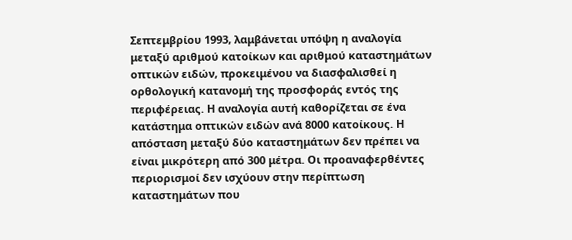Σεπτεμβρίου 1993, λαμβάνεται υπόψη η αναλογία μεταξύ αριθμού κατοίκων και αριθμού καταστημάτων οπτικών ειδών, προκειμένου να διασφαλισθεί η ορθολογική κατανομή της προσφοράς εντός της περιφέρειας. Η αναλογία αυτή καθορίζεται σε ένα κατάστημα οπτικών ειδών ανά 8000 κατοίκους. Η απόσταση μεταξύ δύο καταστημάτων δεν πρέπει να είναι μικρότερη από 300 μέτρα. Οι προαναφερθέντες περιορισμοί δεν ισχύουν στην περίπτωση καταστημάτων που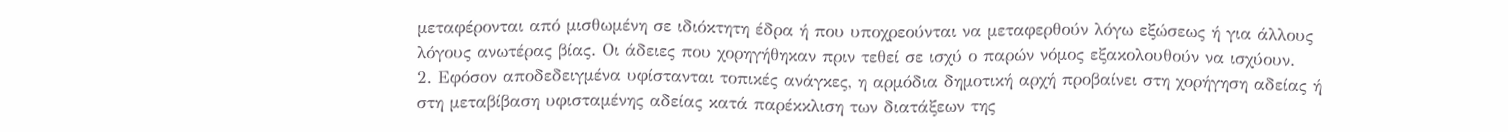μεταφέρονται από μισθωμένη σε ιδιόκτητη έδρα ή που υποχρεούνται να μεταφερθούν λόγω εξώσεως ή για άλλους λόγους ανωτέρας βίας. Οι άδειες που χορηγήθηκαν πριν τεθεί σε ισχύ ο παρών νόμος εξακολουθούν να ισχύουν.
2. Εφόσον αποδεδειγμένα υφίστανται τοπικές ανάγκες, η αρμόδια δημοτική αρχή προβαίνει στη χορήγηση αδείας ή στη μεταβίβαση υφισταμένης αδείας κατά παρέκκλιση των διατάξεων της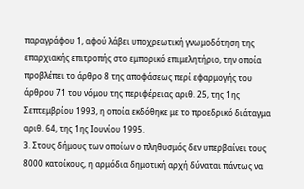παραγράφου 1, αφού λάβει υποχρεωτική γνωμοδότηση της επαρχιακής επιτροπής στο εμπορικό επιμελητήριο, την οποία προβλέπει το άρθρο 8 της αποφάσεως περί εφαρμογής του άρθρου 71 του νόμου της περιφέρειας αριθ. 25, της 1ης Σεπτεμβρίου 1993, η οποία εκδόθηκε με το προεδρικό διάταγμα αριθ. 64, της 1ης Ιουνίου 1995.
3. Στους δήμους των οποίων ο πληθυσμός δεν υπερβαίνει τους 8000 κατοίκους, η αρμόδια δημοτική αρχή δύναται πάντως να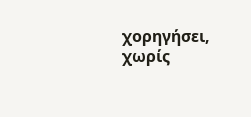χορηγήσει, χωρίς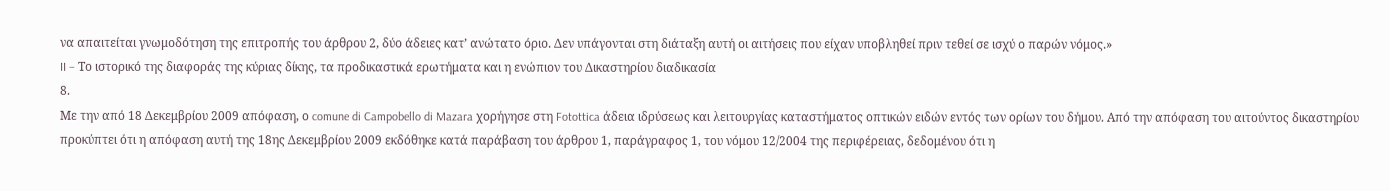να απαιτείται γνωμοδότηση της επιτροπής του άρθρου 2, δύο άδειες κατ’ ανώτατο όριο. Δεν υπάγονται στη διάταξη αυτή οι αιτήσεις που είχαν υποβληθεί πριν τεθεί σε ισχύ ο παρών νόμος.»
II – Το ιστορικό της διαφοράς της κύριας δίκης, τα προδικαστικά ερωτήματα και η ενώπιον του Δικαστηρίου διαδικασία
8.
Με την από 18 Δεκεμβρίου 2009 απόφαση, ο comune di Campobello di Mazara χορήγησε στη Fotottica άδεια ιδρύσεως και λειτουργίας καταστήματος οπτικών ειδών εντός των ορίων του δήμου. Από την απόφαση του αιτούντος δικαστηρίου προκύπτει ότι η απόφαση αυτή της 18ης Δεκεμβρίου 2009 εκδόθηκε κατά παράβαση του άρθρου 1, παράγραφος 1, του νόμου 12/2004 της περιφέρειας, δεδομένου ότι η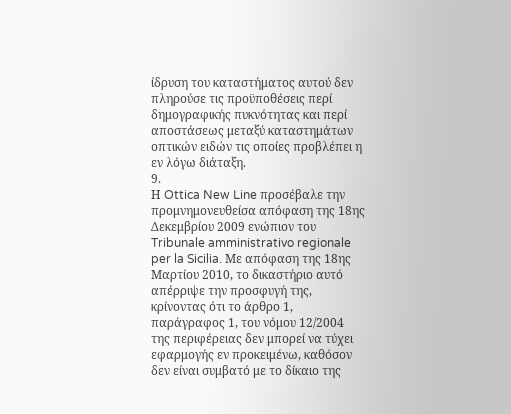ίδρυση του καταστήματος αυτού δεν πληρούσε τις προϋποθέσεις περί δημογραφικής πυκνότητας και περί αποστάσεως μεταξύ καταστημάτων οπτικών ειδών τις οποίες προβλέπει η εν λόγω διάταξη.
9.
Η Ottica New Line προσέβαλε την προμνημονευθείσα απόφαση της 18ης Δεκεμβρίου 2009 ενώπιον του Tribunale amministrativo regionale per la Sicilia. Με απόφαση της 18ης Μαρτίου 2010, το δικαστήριο αυτό απέρριψε την προσφυγή της, κρίνοντας ότι το άρθρο 1, παράγραφος 1, του νόμου 12/2004 της περιφέρειας δεν μπορεί να τύχει εφαρμογής εν προκειμένω, καθόσον δεν είναι συμβατό με το δίκαιο της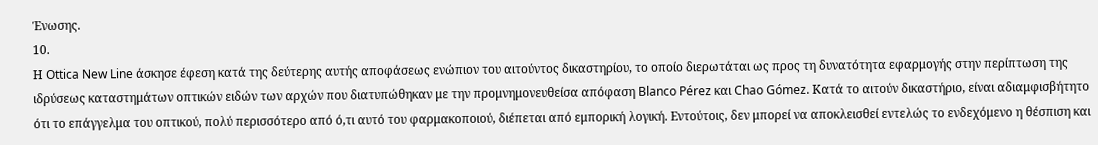Ένωσης.
10.
Η Ottica New Line άσκησε έφεση κατά της δεύτερης αυτής αποφάσεως ενώπιον του αιτούντος δικαστηρίου, το οποίο διερωτάται ως προς τη δυνατότητα εφαρμογής στην περίπτωση της ιδρύσεως καταστημάτων οπτικών ειδών των αρχών που διατυπώθηκαν με την προμνημονευθείσα απόφαση Blanco Pérez και Chao Gómez. Κατά το αιτούν δικαστήριο, είναι αδιαμφισβήτητο ότι το επάγγελμα του οπτικού, πολύ περισσότερο από ό,τι αυτό του φαρμακοποιού, διέπεται από εμπορική λογική. Εντούτοις, δεν μπορεί να αποκλεισθεί εντελώς το ενδεχόμενο η θέσπιση και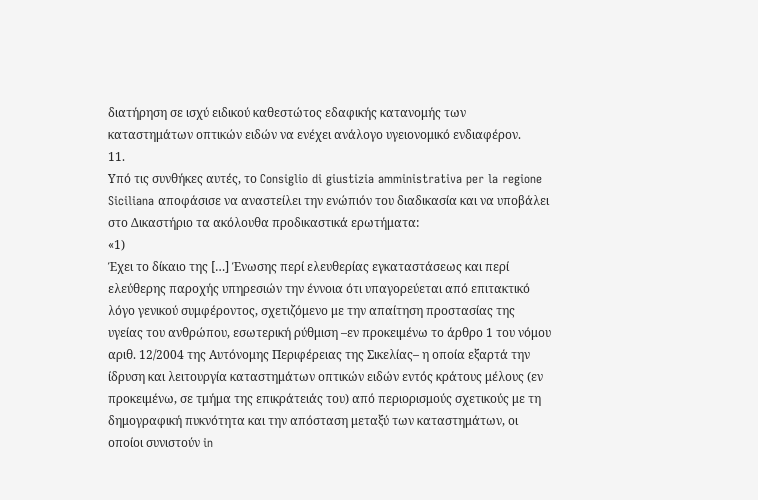διατήρηση σε ισχύ ειδικού καθεστώτος εδαφικής κατανομής των καταστημάτων οπτικών ειδών να ενέχει ανάλογο υγειονομικό ενδιαφέρον.
11.
Υπό τις συνθήκες αυτές, το Consiglio di giustizia amministrativa per la regione Siciliana αποφάσισε να αναστείλει την ενώπιόν του διαδικασία και να υποβάλει στο Δικαστήριο τα ακόλουθα προδικαστικά ερωτήματα:
«1)
Έχει το δίκαιο της […] Ένωσης περί ελευθερίας εγκαταστάσεως και περί ελεύθερης παροχής υπηρεσιών την έννοια ότι υπαγορεύεται από επιτακτικό λόγο γενικού συμφέροντος, σχετιζόμενο με την απαίτηση προστασίας της υγείας του ανθρώπου, εσωτερική ρύθμιση –εν προκειμένω το άρθρο 1 του νόμου αριθ. 12/2004 της Αυτόνομης Περιφέρειας της Σικελίας– η οποία εξαρτά την ίδρυση και λειτουργία καταστημάτων οπτικών ειδών εντός κράτους μέλους (εν προκειμένω, σε τμήμα της επικράτειάς του) από περιορισμούς σχετικούς με τη δημογραφική πυκνότητα και την απόσταση μεταξύ των καταστημάτων, οι οποίοι συνιστούν in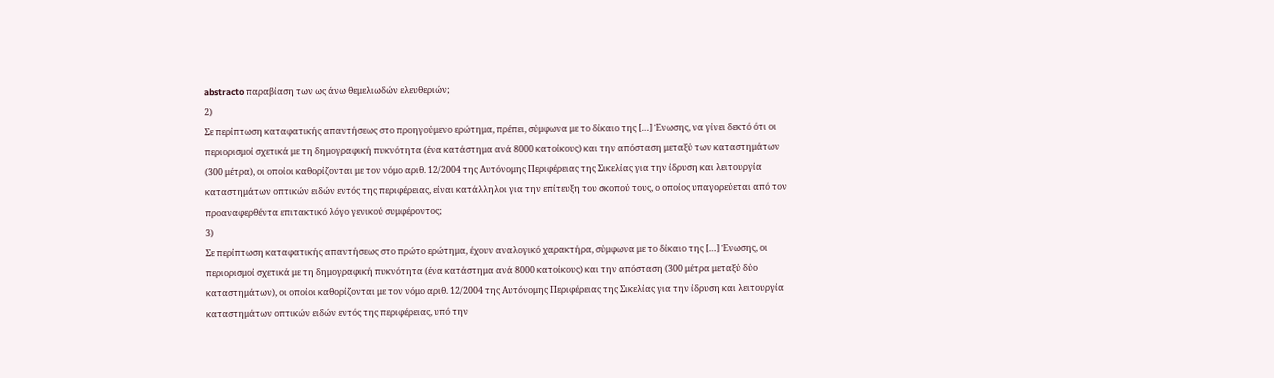abstracto παραβίαση των ως άνω θεμελιωδών ελευθεριών;
2)
Σε περίπτωση καταφατικής απαντήσεως στο προηγούμενο ερώτημα, πρέπει, σύμφωνα με το δίκαιο της […] Ένωσης, να γίνει δεκτό ότι οι περιορισμοί σχετικά με τη δημογραφική πυκνότητα (ένα κατάστημα ανά 8000 κατοίκους) και την απόσταση μεταξύ των καταστημάτων (300 μέτρα), οι οποίοι καθορίζονται με τον νόμο αριθ. 12/2004 της Αυτόνομης Περιφέρειας της Σικελίας για την ίδρυση και λειτουργία καταστημάτων οπτικών ειδών εντός της περιφέρειας, είναι κατάλληλοι για την επίτευξη του σκοπού τους, ο οποίος υπαγορεύεται από τον προαναφερθέντα επιτακτικό λόγο γενικού συμφέροντος;
3)
Σε περίπτωση καταφατικής απαντήσεως στο πρώτο ερώτημα, έχουν αναλογικό χαρακτήρα, σύμφωνα με το δίκαιο της […] Ένωσης, οι περιορισμοί σχετικά με τη δημογραφική πυκνότητα (ένα κατάστημα ανά 8000 κατοίκους) και την απόσταση (300 μέτρα μεταξύ δύο καταστημάτων), οι οποίοι καθορίζονται με τον νόμο αριθ. 12/2004 της Αυτόνομης Περιφέρειας της Σικελίας για την ίδρυση και λειτουργία καταστημάτων οπτικών ειδών εντός της περιφέρειας, υπό την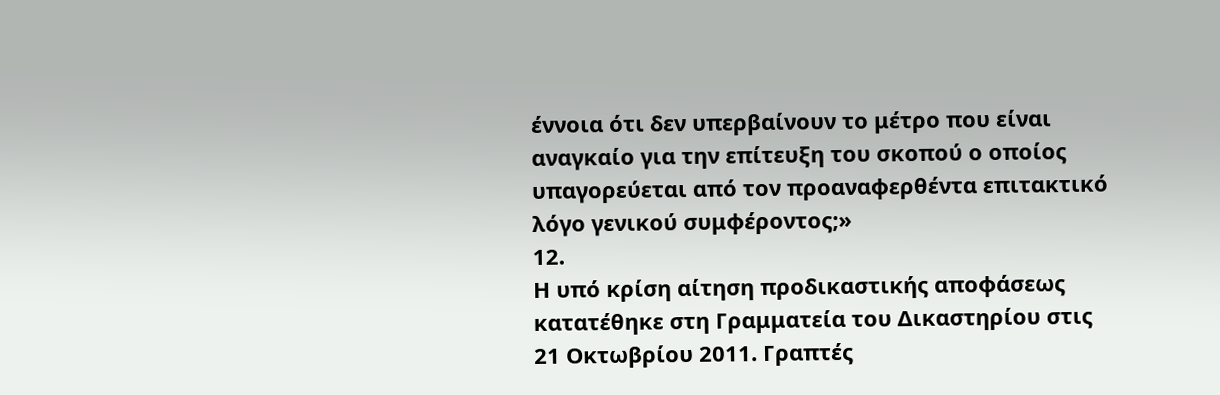έννοια ότι δεν υπερβαίνουν το μέτρο που είναι αναγκαίο για την επίτευξη του σκοπού ο οποίος υπαγορεύεται από τον προαναφερθέντα επιτακτικό λόγο γενικού συμφέροντος;»
12.
Η υπό κρίση αίτηση προδικαστικής αποφάσεως κατατέθηκε στη Γραμματεία του Δικαστηρίου στις 21 Οκτωβρίου 2011. Γραπτές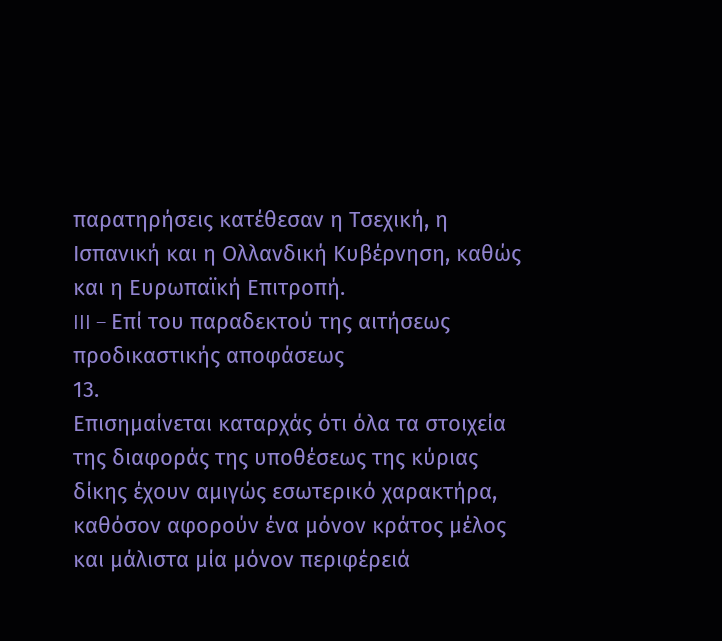παρατηρήσεις κατέθεσαν η Τσεχική, η Ισπανική και η Ολλανδική Κυβέρνηση, καθώς και η Ευρωπαϊκή Επιτροπή.
III – Επί του παραδεκτού της αιτήσεως προδικαστικής αποφάσεως
13.
Επισημαίνεται καταρχάς ότι όλα τα στοιχεία της διαφοράς της υποθέσεως της κύριας δίκης έχουν αμιγώς εσωτερικό χαρακτήρα, καθόσον αφορούν ένα μόνον κράτος μέλος και μάλιστα μία μόνον περιφέρειά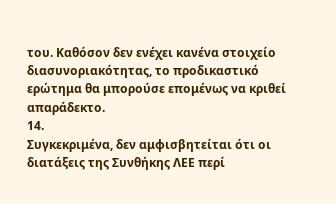του. Καθόσον δεν ενέχει κανένα στοιχείο διασυνοριακότητας, το προδικαστικό ερώτημα θα μπορούσε επομένως να κριθεί απαράδεκτο.
14.
Συγκεκριμένα, δεν αμφισβητείται ότι οι διατάξεις της Συνθήκης ΛΕΕ περί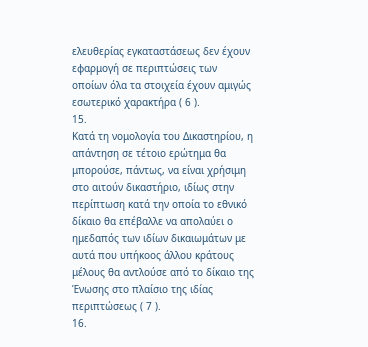ελευθερίας εγκαταστάσεως δεν έχουν εφαρμογή σε περιπτώσεις των οποίων όλα τα στοιχεία έχουν αμιγώς εσωτερικό χαρακτήρα ( 6 ).
15.
Κατά τη νομολογία του Δικαστηρίου, η απάντηση σε τέτοιο ερώτημα θα μπορούσε, πάντως, να είναι χρήσιμη στο αιτούν δικαστήριο, ιδίως στην περίπτωση κατά την οποία το εθνικό δίκαιο θα επέβαλλε να απολαύει ο ημεδαπός των ιδίων δικαιωμάτων με αυτά που υπήκοος άλλου κράτους μέλους θα αντλούσε από το δίκαιο της Ένωσης στο πλαίσιο της ιδίας περιπτώσεως ( 7 ).
16.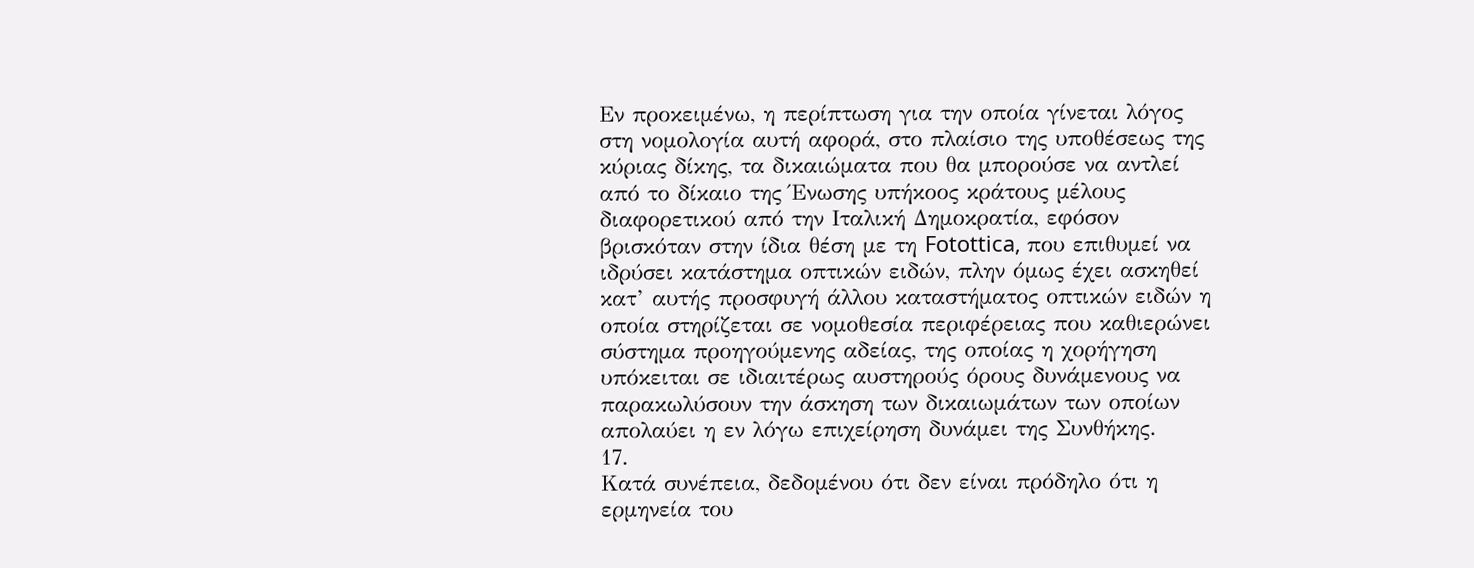Εν προκειμένω, η περίπτωση για την οποία γίνεται λόγος στη νομολογία αυτή αφορά, στο πλαίσιο της υποθέσεως της κύριας δίκης, τα δικαιώματα που θα μπορούσε να αντλεί από το δίκαιο της Ένωσης υπήκοος κράτους μέλους διαφορετικού από την Ιταλική Δημοκρατία, εφόσον βρισκόταν στην ίδια θέση με τη Fotottica, που επιθυμεί να ιδρύσει κατάστημα οπτικών ειδών, πλην όμως έχει ασκηθεί κατ’ αυτής προσφυγή άλλου καταστήματος οπτικών ειδών η οποία στηρίζεται σε νομοθεσία περιφέρειας που καθιερώνει σύστημα προηγούμενης αδείας, της οποίας η χορήγηση υπόκειται σε ιδιαιτέρως αυστηρούς όρους δυνάμενους να παρακωλύσουν την άσκηση των δικαιωμάτων των οποίων απολαύει η εν λόγω επιχείρηση δυνάμει της Συνθήκης.
17.
Κατά συνέπεια, δεδομένου ότι δεν είναι πρόδηλο ότι η ερμηνεία του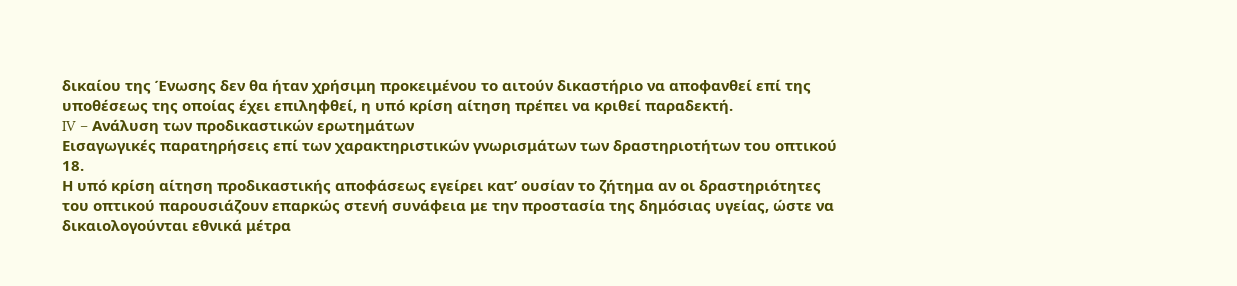δικαίου της Ένωσης δεν θα ήταν χρήσιμη προκειμένου το αιτούν δικαστήριο να αποφανθεί επί της υποθέσεως της οποίας έχει επιληφθεί, η υπό κρίση αίτηση πρέπει να κριθεί παραδεκτή.
IV – Ανάλυση των προδικαστικών ερωτημάτων
Εισαγωγικές παρατηρήσεις επί των χαρακτηριστικών γνωρισμάτων των δραστηριοτήτων του οπτικού
18.
Η υπό κρίση αίτηση προδικαστικής αποφάσεως εγείρει κατ’ ουσίαν το ζήτημα αν οι δραστηριότητες του οπτικού παρουσιάζουν επαρκώς στενή συνάφεια με την προστασία της δημόσιας υγείας, ώστε να δικαιολογούνται εθνικά μέτρα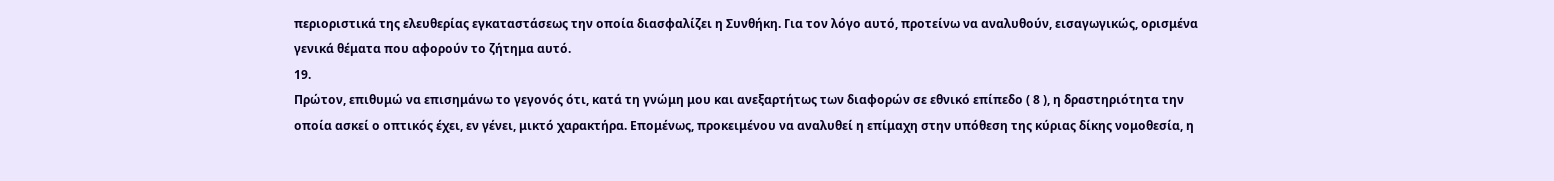περιοριστικά της ελευθερίας εγκαταστάσεως την οποία διασφαλίζει η Συνθήκη. Για τον λόγο αυτό, προτείνω να αναλυθούν, εισαγωγικώς, ορισμένα γενικά θέματα που αφορούν το ζήτημα αυτό.
19.
Πρώτον, επιθυμώ να επισημάνω το γεγονός ότι, κατά τη γνώμη μου και ανεξαρτήτως των διαφορών σε εθνικό επίπεδο ( 8 ), η δραστηριότητα την οποία ασκεί ο οπτικός έχει, εν γένει, μικτό χαρακτήρα. Επομένως, προκειμένου να αναλυθεί η επίμαχη στην υπόθεση της κύριας δίκης νομοθεσία, η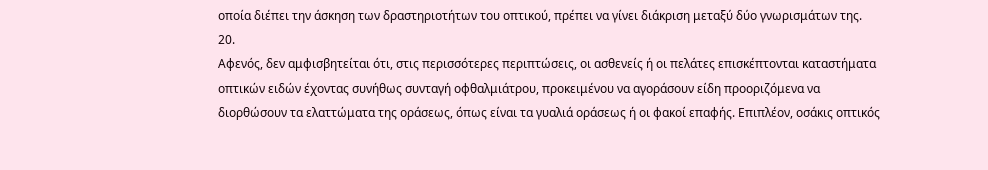οποία διέπει την άσκηση των δραστηριοτήτων του οπτικού, πρέπει να γίνει διάκριση μεταξύ δύο γνωρισμάτων της.
20.
Αφενός, δεν αμφισβητείται ότι, στις περισσότερες περιπτώσεις, οι ασθενείς ή οι πελάτες επισκέπτονται καταστήματα οπτικών ειδών έχοντας συνήθως συνταγή οφθαλμιάτρου, προκειμένου να αγοράσουν είδη προοριζόμενα να διορθώσουν τα ελαττώματα της οράσεως, όπως είναι τα γυαλιά οράσεως ή οι φακοί επαφής. Επιπλέον, οσάκις οπτικός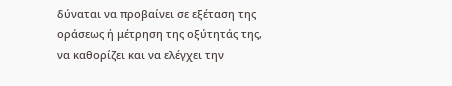δύναται να προβαίνει σε εξέταση της οράσεως ή μέτρηση της οξύτητάς της, να καθορίζει και να ελέγχει την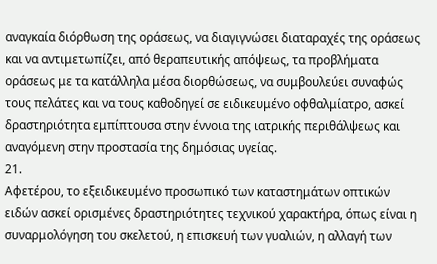αναγκαία διόρθωση της οράσεως, να διαγιγνώσει διαταραχές της οράσεως και να αντιμετωπίζει, από θεραπευτικής απόψεως, τα προβλήματα οράσεως με τα κατάλληλα μέσα διορθώσεως, να συμβουλεύει συναφώς τους πελάτες και να τους καθοδηγεί σε ειδικευμένο οφθαλμίατρο, ασκεί δραστηριότητα εμπίπτουσα στην έννοια της ιατρικής περιθάλψεως και αναγόμενη στην προστασία της δημόσιας υγείας.
21.
Αφετέρου, το εξειδικευμένο προσωπικό των καταστημάτων οπτικών ειδών ασκεί ορισμένες δραστηριότητες τεχνικού χαρακτήρα, όπως είναι η συναρμολόγηση του σκελετού, η επισκευή των γυαλιών, η αλλαγή των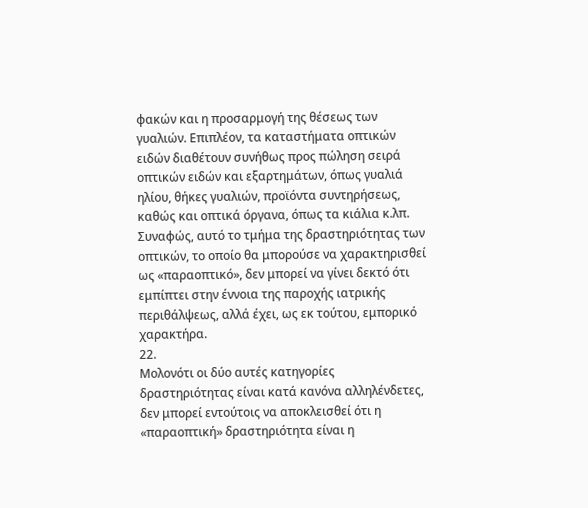φακών και η προσαρμογή της θέσεως των γυαλιών. Επιπλέον, τα καταστήματα οπτικών ειδών διαθέτουν συνήθως προς πώληση σειρά οπτικών ειδών και εξαρτημάτων, όπως γυαλιά ηλίου, θήκες γυαλιών, προϊόντα συντηρήσεως, καθώς και οπτικά όργανα, όπως τα κιάλια κ.λπ. Συναφώς, αυτό το τμήμα της δραστηριότητας των οπτικών, το οποίο θα μπορούσε να χαρακτηρισθεί ως «παραοπτικό», δεν μπορεί να γίνει δεκτό ότι εμπίπτει στην έννοια της παροχής ιατρικής περιθάλψεως, αλλά έχει, ως εκ τούτου, εμπορικό χαρακτήρα.
22.
Μολονότι οι δύο αυτές κατηγορίες δραστηριότητας είναι κατά κανόνα αλληλένδετες, δεν μπορεί εντούτοις να αποκλεισθεί ότι η «παραοπτική» δραστηριότητα είναι η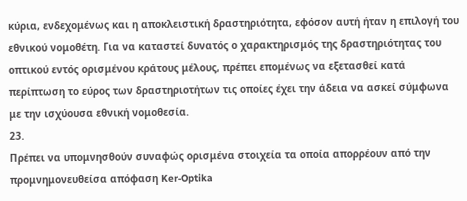κύρια, ενδεχομένως και η αποκλειστική δραστηριότητα, εφόσον αυτή ήταν η επιλογή του εθνικού νομοθέτη. Για να καταστεί δυνατός ο χαρακτηρισμός της δραστηριότητας του οπτικού εντός ορισμένου κράτους μέλους, πρέπει επομένως να εξετασθεί κατά περίπτωση το εύρος των δραστηριοτήτων τις οποίες έχει την άδεια να ασκεί σύμφωνα με την ισχύουσα εθνική νομοθεσία.
23.
Πρέπει να υπομνησθούν συναφώς ορισμένα στοιχεία τα οποία απορρέουν από την προμνημονευθείσα απόφαση Ker‑Optika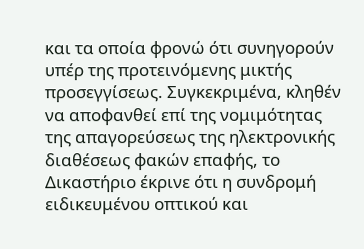και τα οποία φρονώ ότι συνηγορούν υπέρ της προτεινόμενης μικτής προσεγγίσεως. Συγκεκριμένα, κληθέν να αποφανθεί επί της νομιμότητας της απαγορεύσεως της ηλεκτρονικής διαθέσεως φακών επαφής, το Δικαστήριο έκρινε ότι η συνδρομή ειδικευμένου οπτικού και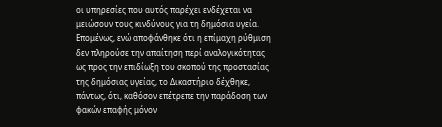οι υπηρεσίες που αυτός παρέχει ενδέχεται να μειώσουν τους κινδύνους για τη δημόσια υγεία. Επομένως, ενώ αποφάνθηκε ότι η επίμαχη ρύθμιση δεν πληρούσε την απαίτηση περί αναλογικότητας ως προς την επιδίωξη του σκοπού της προστασίας της δημόσιας υγείας, το Δικαστήριο δέχθηκε, πάντως, ότι, καθόσον επέτρεπε την παράδοση των φακών επαφής μόνον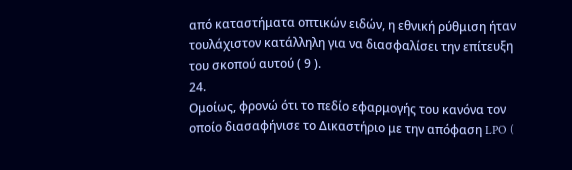από καταστήματα οπτικών ειδών, η εθνική ρύθμιση ήταν τουλάχιστον κατάλληλη για να διασφαλίσει την επίτευξη του σκοπού αυτού ( 9 ).
24.
Ομοίως, φρονώ ότι το πεδίο εφαρμογής του κανόνα τον οποίο διασαφήνισε το Δικαστήριο με την απόφαση LPO (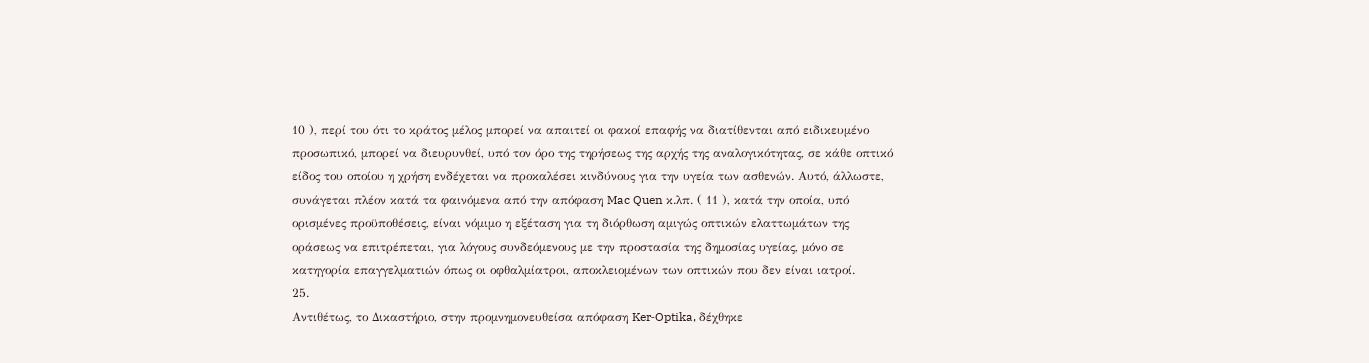10 ), περί του ότι το κράτος μέλος μπορεί να απαιτεί οι φακοί επαφής να διατίθενται από ειδικευμένο προσωπικό, μπορεί να διευρυνθεί, υπό τον όρο της τηρήσεως της αρχής της αναλογικότητας, σε κάθε οπτικό είδος του οποίου η χρήση ενδέχεται να προκαλέσει κινδύνους για την υγεία των ασθενών. Αυτό, άλλωστε, συνάγεται πλέον κατά τα φαινόμενα από την απόφαση Mac Quen κ.λπ. ( 11 ), κατά την οποία, υπό ορισμένες προϋποθέσεις, είναι νόμιμο η εξέταση για τη διόρθωση αμιγώς οπτικών ελαττωμάτων της οράσεως να επιτρέπεται, για λόγους συνδεόμενους με την προστασία της δημοσίας υγείας, μόνο σε κατηγορία επαγγελματιών όπως οι οφθαλμίατροι, αποκλειομένων των οπτικών που δεν είναι ιατροί.
25.
Αντιθέτως, το Δικαστήριο, στην προμνημονευθείσα απόφαση Ker‑Optika, δέχθηκε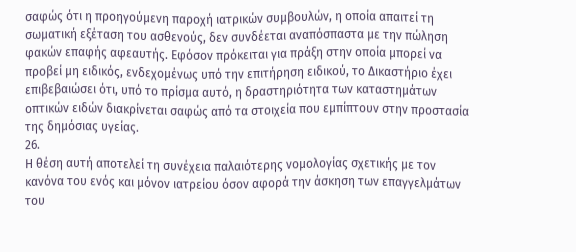σαφώς ότι η προηγούμενη παροχή ιατρικών συμβουλών, η οποία απαιτεί τη σωματική εξέταση του ασθενούς, δεν συνδέεται αναπόσπαστα με την πώληση φακών επαφής αφεαυτής. Εφόσον πρόκειται για πράξη στην οποία μπορεί να προβεί μη ειδικός, ενδεχομένως υπό την επιτήρηση ειδικού, το Δικαστήριο έχει επιβεβαιώσει ότι, υπό το πρίσμα αυτό, η δραστηριότητα των καταστημάτων οπτικών ειδών διακρίνεται σαφώς από τα στοιχεία που εμπίπτουν στην προστασία της δημόσιας υγείας.
26.
Η θέση αυτή αποτελεί τη συνέχεια παλαιότερης νομολογίας σχετικής με τον κανόνα του ενός και μόνον ιατρείου όσον αφορά την άσκηση των επαγγελμάτων του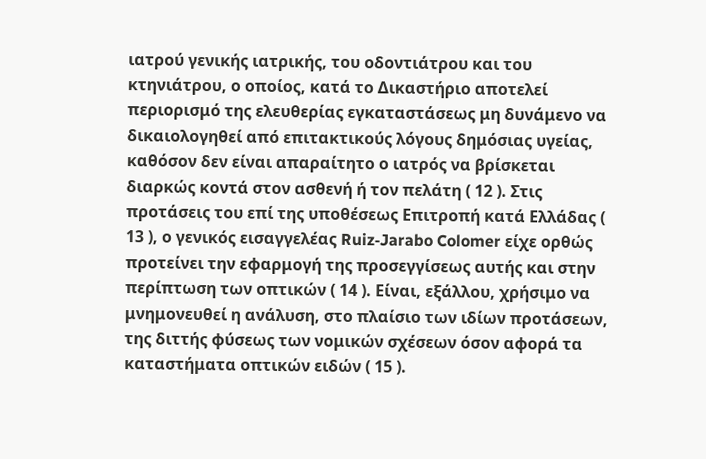ιατρού γενικής ιατρικής, του οδοντιάτρου και του κτηνιάτρου, ο οποίος, κατά το Δικαστήριο αποτελεί περιορισμό της ελευθερίας εγκαταστάσεως μη δυνάμενο να δικαιολογηθεί από επιτακτικούς λόγους δημόσιας υγείας, καθόσον δεν είναι απαραίτητο ο ιατρός να βρίσκεται διαρκώς κοντά στον ασθενή ή τον πελάτη ( 12 ). Στις προτάσεις του επί της υποθέσεως Επιτροπή κατά Ελλάδας ( 13 ), ο γενικός εισαγγελέας Ruiz‑Jarabo Colomer είχε ορθώς προτείνει την εφαρμογή της προσεγγίσεως αυτής και στην περίπτωση των οπτικών ( 14 ). Είναι, εξάλλου, χρήσιμο να μνημονευθεί η ανάλυση, στο πλαίσιο των ιδίων προτάσεων, της διττής φύσεως των νομικών σχέσεων όσον αφορά τα καταστήματα οπτικών ειδών ( 15 ).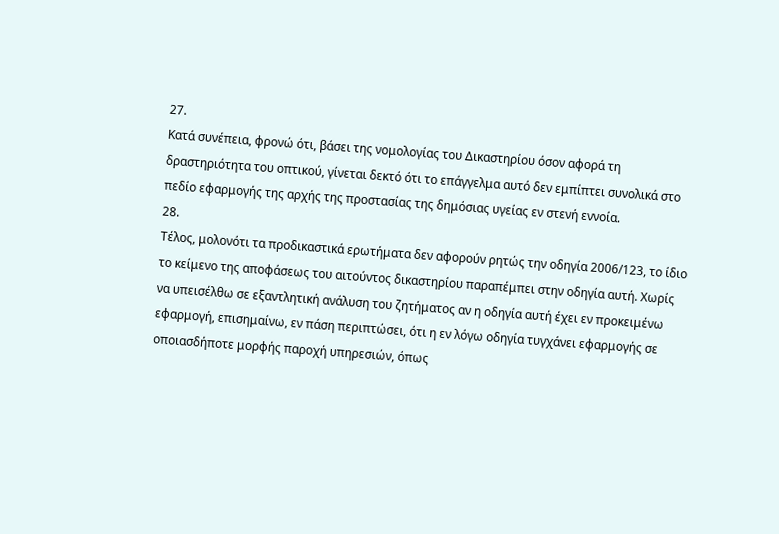27.
Κατά συνέπεια, φρονώ ότι, βάσει της νομολογίας του Δικαστηρίου όσον αφορά τη δραστηριότητα του οπτικού, γίνεται δεκτό ότι το επάγγελμα αυτό δεν εμπίπτει συνολικά στο πεδίο εφαρμογής της αρχής της προστασίας της δημόσιας υγείας εν στενή εννοία.
28.
Τέλος, μολονότι τα προδικαστικά ερωτήματα δεν αφορούν ρητώς την οδηγία 2006/123, το ίδιο το κείμενο της αποφάσεως του αιτούντος δικαστηρίου παραπέμπει στην οδηγία αυτή. Χωρίς να υπεισέλθω σε εξαντλητική ανάλυση του ζητήματος αν η οδηγία αυτή έχει εν προκειμένω εφαρμογή, επισημαίνω, εν πάση περιπτώσει, ότι η εν λόγω οδηγία τυγχάνει εφαρμογής σε οποιασδήποτε μορφής παροχή υπηρεσιών, όπως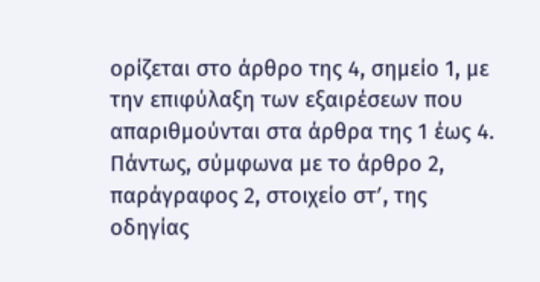ορίζεται στο άρθρο της 4, σημείο 1, με την επιφύλαξη των εξαιρέσεων που απαριθμούνται στα άρθρα της 1 έως 4. Πάντως, σύμφωνα με το άρθρο 2, παράγραφος 2, στοιχείο στʹ, της οδηγίας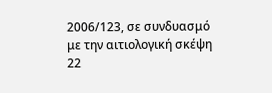2006/123, σε συνδυασμό με την αιτιολογική σκέψη 22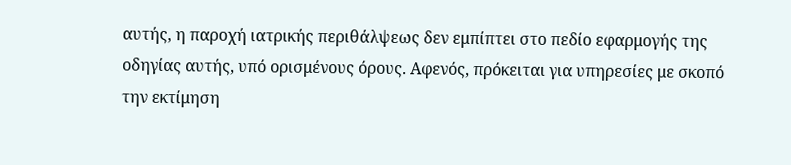αυτής, η παροχή ιατρικής περιθάλψεως δεν εμπίπτει στο πεδίο εφαρμογής της οδηγίας αυτής, υπό ορισμένους όρους. Αφενός, πρόκειται για υπηρεσίες με σκοπό την εκτίμηση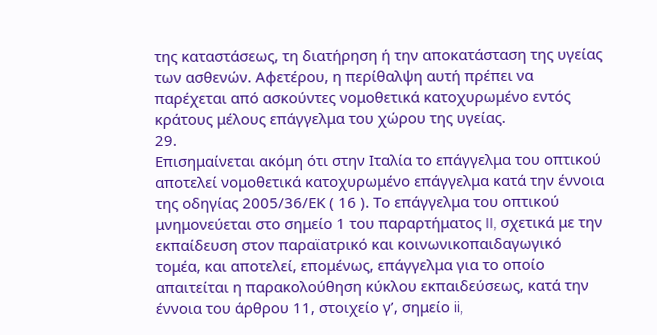της καταστάσεως, τη διατήρηση ή την αποκατάσταση της υγείας των ασθενών. Αφετέρου, η περίθαλψη αυτή πρέπει να παρέχεται από ασκούντες νομοθετικά κατοχυρωμένο εντός κράτους μέλους επάγγελμα του χώρου της υγείας.
29.
Επισημαίνεται ακόμη ότι στην Ιταλία το επάγγελμα του οπτικού αποτελεί νομοθετικά κατοχυρωμένο επάγγελμα κατά την έννοια της οδηγίας 2005/36/ΕΚ ( 16 ). Το επάγγελμα του οπτικού μνημονεύεται στο σημείο 1 του παραρτήματος II, σχετικά με την εκπαίδευση στον παραϊατρικό και κοινωνικοπαιδαγωγικό τομέα, και αποτελεί, επομένως, επάγγελμα για το οποίο απαιτείται η παρακολούθηση κύκλου εκπαιδεύσεως, κατά την έννοια του άρθρου 11, στοιχείο γʹ, σημείο ii,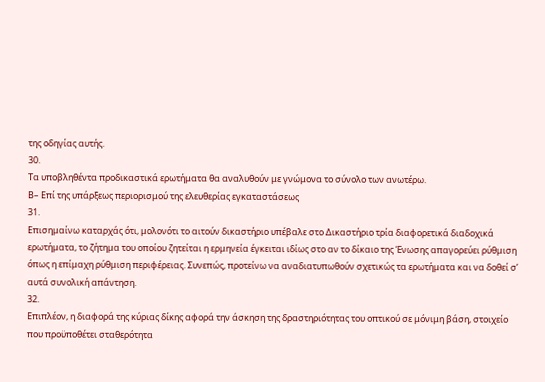της οδηγίας αυτής.
30.
Τα υποβληθέντα προδικαστικά ερωτήματα θα αναλυθούν με γνώμονα το σύνολο των ανωτέρω.
Β– Επί της υπάρξεως περιορισμού της ελευθερίας εγκαταστάσεως
31.
Επισημαίνω καταρχάς ότι, μολονότι το αιτούν δικαστήριο υπέβαλε στο Δικαστήριο τρία διαφορετικά διαδοχικά ερωτήματα, το ζήτημα του οποίου ζητείται η ερμηνεία έγκειται ιδίως στο αν το δίκαιο της Ένωσης απαγορεύει ρύθμιση όπως η επίμαχη ρύθμιση περιφέρειας. Συνεπώς, προτείνω να αναδιατυπωθούν σχετικώς τα ερωτήματα και να δοθεί σ’ αυτά συνολική απάντηση.
32.
Επιπλέον, η διαφορά της κύριας δίκης αφορά την άσκηση της δραστηριότητας του οπτικού σε μόνιμη βάση, στοιχείο που προϋποθέτει σταθερότητα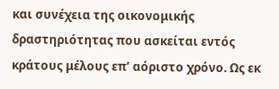και συνέχεια της οικονομικής δραστηριότητας που ασκείται εντός κράτους μέλους επ’ αόριστο χρόνο. Ως εκ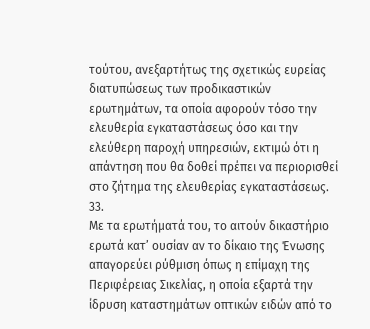τούτου, ανεξαρτήτως της σχετικώς ευρείας διατυπώσεως των προδικαστικών ερωτημάτων, τα οποία αφορούν τόσο την ελευθερία εγκαταστάσεως όσο και την ελεύθερη παροχή υπηρεσιών, εκτιμώ ότι η απάντηση που θα δοθεί πρέπει να περιορισθεί στο ζήτημα της ελευθερίας εγκαταστάσεως.
33.
Με τα ερωτήματά του, το αιτούν δικαστήριο ερωτά κατ’ ουσίαν αν το δίκαιο της Ένωσης απαγορεύει ρύθμιση όπως η επίμαχη της Περιφέρειας Σικελίας, η οποία εξαρτά την ίδρυση καταστημάτων οπτικών ειδών από το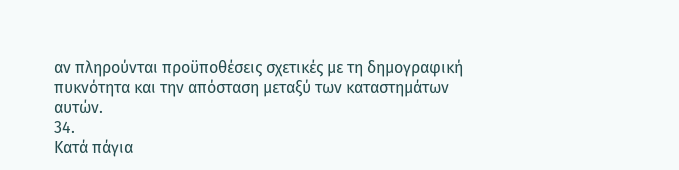αν πληρούνται προϋποθέσεις σχετικές με τη δημογραφική πυκνότητα και την απόσταση μεταξύ των καταστημάτων αυτών.
34.
Κατά πάγια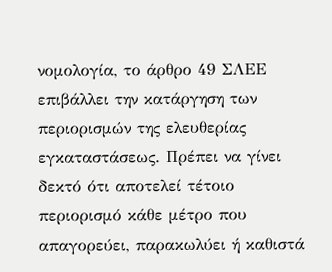νομολογία, το άρθρο 49 ΣΛΕΕ επιβάλλει την κατάργηση των περιορισμών της ελευθερίας εγκαταστάσεως. Πρέπει να γίνει δεκτό ότι αποτελεί τέτοιο περιορισμό κάθε μέτρο που απαγορεύει, παρακωλύει ή καθιστά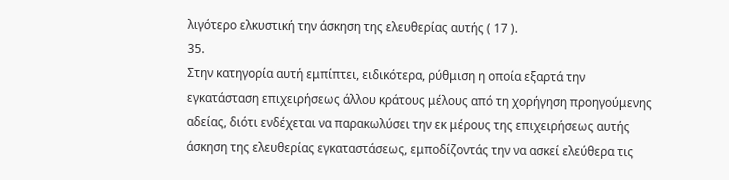λιγότερο ελκυστική την άσκηση της ελευθερίας αυτής ( 17 ).
35.
Στην κατηγορία αυτή εμπίπτει, ειδικότερα, ρύθμιση η οποία εξαρτά την εγκατάσταση επιχειρήσεως άλλου κράτους μέλους από τη χορήγηση προηγούμενης αδείας, διότι ενδέχεται να παρακωλύσει την εκ μέρους της επιχειρήσεως αυτής άσκηση της ελευθερίας εγκαταστάσεως, εμποδίζοντάς την να ασκεί ελεύθερα τις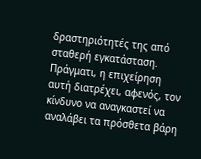δραστηριότητές της από σταθερή εγκατάσταση. Πράγματι, η επιχείρηση αυτή διατρέχει, αφενός, τον κίνδυνο να αναγκαστεί να αναλάβει τα πρόσθετα βάρη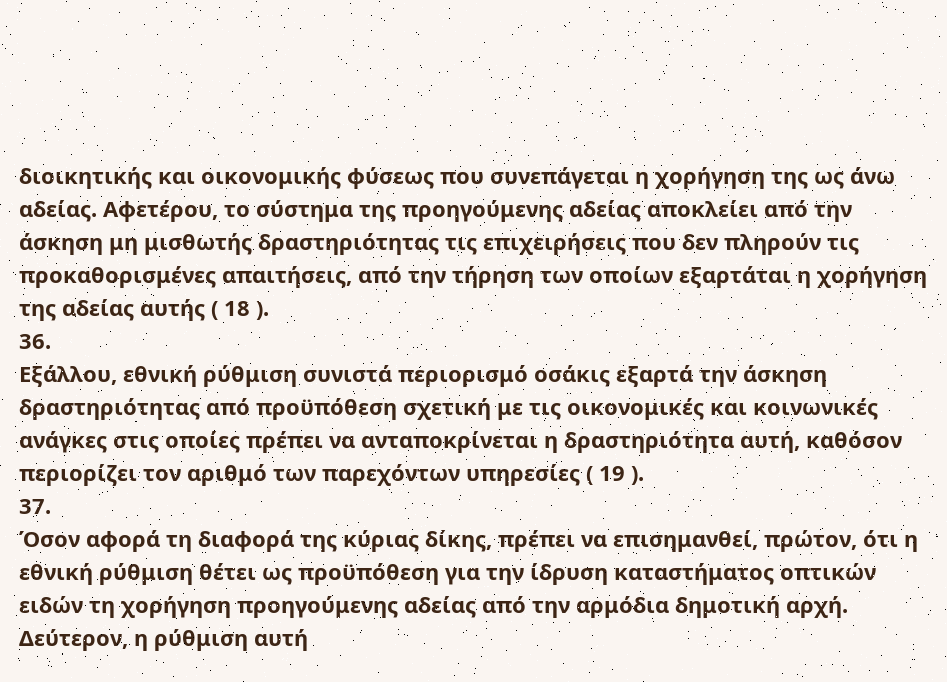διοικητικής και οικονομικής φύσεως που συνεπάγεται η χορήγηση της ως άνω αδείας. Αφετέρου, το σύστημα της προηγούμενης αδείας αποκλείει από την άσκηση μη μισθωτής δραστηριότητας τις επιχειρήσεις που δεν πληρούν τις προκαθορισμένες απαιτήσεις, από την τήρηση των οποίων εξαρτάται η χορήγηση της αδείας αυτής ( 18 ).
36.
Εξάλλου, εθνική ρύθμιση συνιστά περιορισμό οσάκις εξαρτά την άσκηση δραστηριότητας από προϋπόθεση σχετική με τις οικονομικές και κοινωνικές ανάγκες στις οποίες πρέπει να ανταποκρίνεται η δραστηριότητα αυτή, καθόσον περιορίζει τον αριθμό των παρεχόντων υπηρεσίες ( 19 ).
37.
Όσον αφορά τη διαφορά της κύριας δίκης, πρέπει να επισημανθεί, πρώτον, ότι η εθνική ρύθμιση θέτει ως προϋπόθεση για την ίδρυση καταστήματος οπτικών ειδών τη χορήγηση προηγούμενης αδείας από την αρμόδια δημοτική αρχή. Δεύτερον, η ρύθμιση αυτή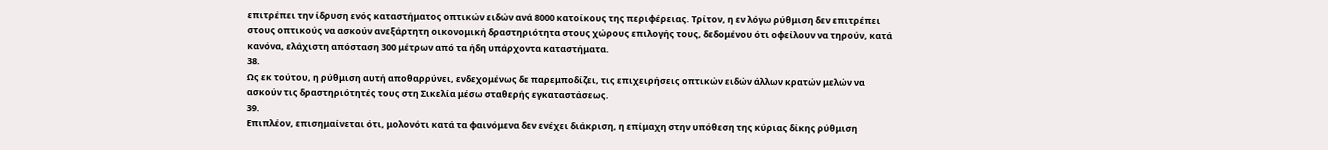επιτρέπει την ίδρυση ενός καταστήματος οπτικών ειδών ανά 8000 κατοίκους της περιφέρειας. Τρίτον, η εν λόγω ρύθμιση δεν επιτρέπει στους οπτικούς να ασκούν ανεξάρτητη οικονομική δραστηριότητα στους χώρους επιλογής τους, δεδομένου ότι οφείλουν να τηρούν, κατά κανόνα, ελάχιστη απόσταση 300 μέτρων από τα ήδη υπάρχοντα καταστήματα.
38.
Ως εκ τούτου, η ρύθμιση αυτή αποθαρρύνει, ενδεχομένως δε παρεμποδίζει, τις επιχειρήσεις οπτικών ειδών άλλων κρατών μελών να ασκούν τις δραστηριότητές τους στη Σικελία μέσω σταθερής εγκαταστάσεως.
39.
Επιπλέον, επισημαίνεται ότι, μολονότι κατά τα φαινόμενα δεν ενέχει διάκριση, η επίμαχη στην υπόθεση της κύριας δίκης ρύθμιση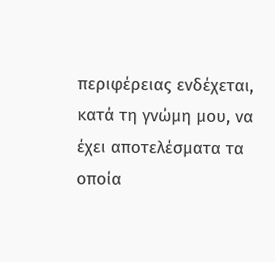περιφέρειας ενδέχεται, κατά τη γνώμη μου, να έχει αποτελέσματα τα οποία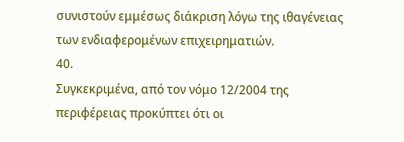συνιστούν εμμέσως διάκριση λόγω της ιθαγένειας των ενδιαφερομένων επιχειρηματιών.
40.
Συγκεκριμένα, από τον νόμο 12/2004 της περιφέρειας προκύπτει ότι οι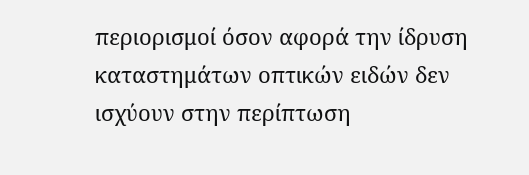περιορισμοί όσον αφορά την ίδρυση καταστημάτων οπτικών ειδών δεν ισχύουν στην περίπτωση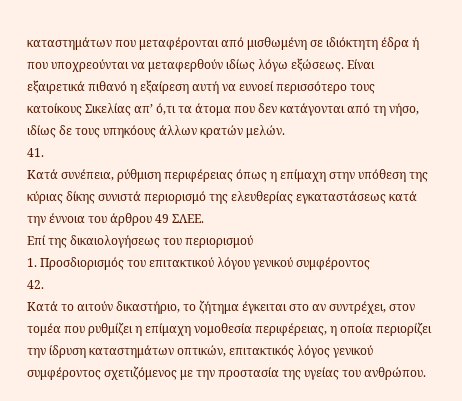καταστημάτων που μεταφέρονται από μισθωμένη σε ιδιόκτητη έδρα ή που υποχρεούνται να μεταφερθούν ιδίως λόγω εξώσεως. Είναι εξαιρετικά πιθανό η εξαίρεση αυτή να ευνοεί περισσότερο τους κατοίκους Σικελίας απ’ ό,τι τα άτομα που δεν κατάγονται από τη νήσο, ιδίως δε τους υπηκόους άλλων κρατών μελών.
41.
Κατά συνέπεια, ρύθμιση περιφέρειας όπως η επίμαχη στην υπόθεση της κύριας δίκης συνιστά περιορισμό της ελευθερίας εγκαταστάσεως κατά την έννοια του άρθρου 49 ΣΛΕΕ.
Επί της δικαιολογήσεως του περιορισμού
1. Προσδιορισμός του επιτακτικού λόγου γενικού συμφέροντος
42.
Κατά το αιτούν δικαστήριο, το ζήτημα έγκειται στο αν συντρέχει, στον τομέα που ρυθμίζει η επίμαχη νομοθεσία περιφέρειας, η οποία περιορίζει την ίδρυση καταστημάτων οπτικών, επιτακτικός λόγος γενικού συμφέροντος σχετιζόμενος με την προστασία της υγείας του ανθρώπου.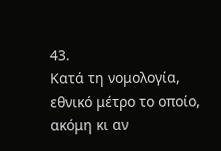43.
Κατά τη νομολογία, εθνικό μέτρο το οποίο, ακόμη κι αν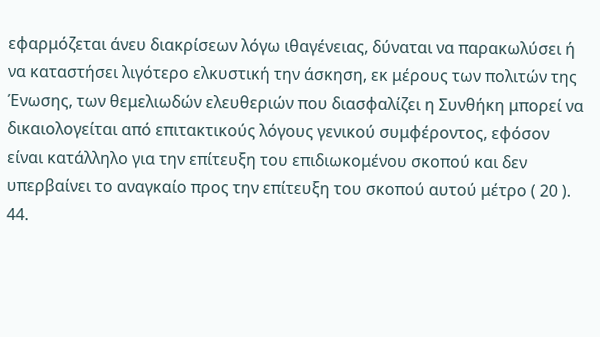εφαρμόζεται άνευ διακρίσεων λόγω ιθαγένειας, δύναται να παρακωλύσει ή να καταστήσει λιγότερο ελκυστική την άσκηση, εκ μέρους των πολιτών της Ένωσης, των θεμελιωδών ελευθεριών που διασφαλίζει η Συνθήκη μπορεί να δικαιολογείται από επιτακτικούς λόγους γενικού συμφέροντος, εφόσον είναι κατάλληλο για την επίτευξη του επιδιωκομένου σκοπού και δεν υπερβαίνει το αναγκαίο προς την επίτευξη του σκοπού αυτού μέτρο ( 20 ).
44.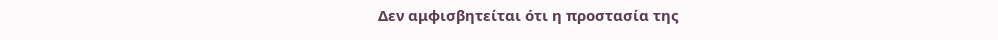Δεν αμφισβητείται ότι η προστασία της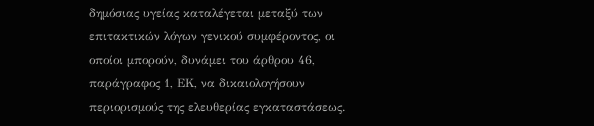δημόσιας υγείας καταλέγεται μεταξύ των επιτακτικών λόγων γενικού συμφέροντος, οι οποίοι μπορούν, δυνάμει του άρθρου 46, παράγραφος 1, ΕΚ, να δικαιολογήσουν περιορισμούς της ελευθερίας εγκαταστάσεως.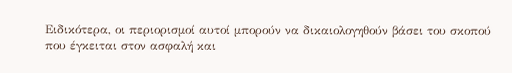Ειδικότερα, οι περιορισμοί αυτοί μπορούν να δικαιολογηθούν βάσει του σκοπού που έγκειται στον ασφαλή και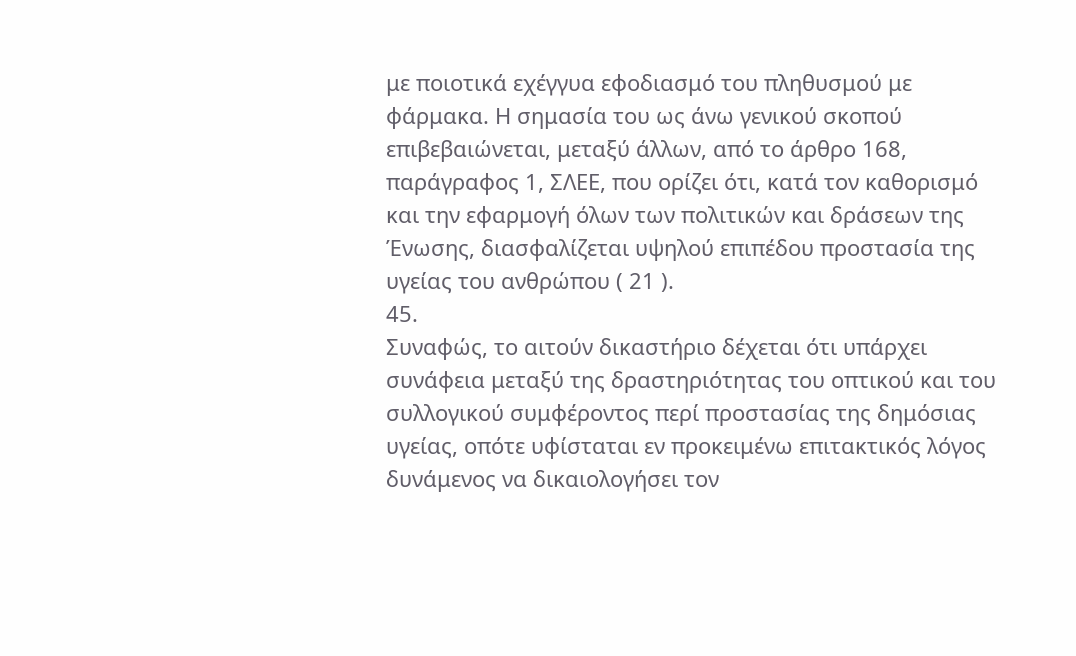με ποιοτικά εχέγγυα εφοδιασμό του πληθυσμού με φάρμακα. Η σημασία του ως άνω γενικού σκοπού επιβεβαιώνεται, μεταξύ άλλων, από το άρθρο 168, παράγραφος 1, ΣΛΕΕ, που ορίζει ότι, κατά τον καθορισμό και την εφαρμογή όλων των πολιτικών και δράσεων της Ένωσης, διασφαλίζεται υψηλού επιπέδου προστασία της υγείας του ανθρώπου ( 21 ).
45.
Συναφώς, το αιτούν δικαστήριο δέχεται ότι υπάρχει συνάφεια μεταξύ της δραστηριότητας του οπτικού και του συλλογικού συμφέροντος περί προστασίας της δημόσιας υγείας, οπότε υφίσταται εν προκειμένω επιτακτικός λόγος δυνάμενος να δικαιολογήσει τον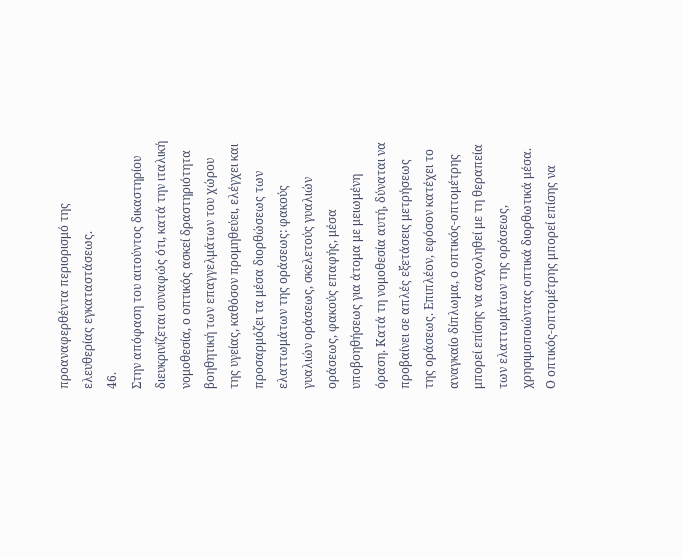προαναφερθέντα περιορισμό της ελευθερίας εγκαταστάσεως.
46.
Στην απόφαση του αιτούντος δικαστηρίου διευκρινίζεται συναφώς ότι, κατά την ιταλική νομοθεσία, ο οπτικός ασκεί δραστηριότητα βοηθητική των επαγγελμάτων του χώρου της υγείας, καθόσον προμηθεύει, ελέγχει και προσαρμόζει τα μέσα διορθώσεως των ελαττωμάτων της οράσεως: φακούς γυαλιών οράσεως, σκελετούς γυαλιών οράσεως, φακούς επαφής, μέσα υποβοηθήσεως για άτομα με μειωμένη όραση. Κατά τη νομοθεσία αυτή, δύναται να προβαίνει σε απλές εξετάσεις μετρήσεως της οράσεως. Επιπλέον, εφόσον κατέχει το αναγκαίο δίπλωμα, ο οπτικός-οπτομέτρης μπορεί επίσης να ασχοληθεί με τη θεραπεία των ελαττωμάτων της οράσεως, χρησιμοποιώντας οπτικά διορθωτικά μέσα. Ο οπτικός-οπτομέτρης μπορεί επίσης να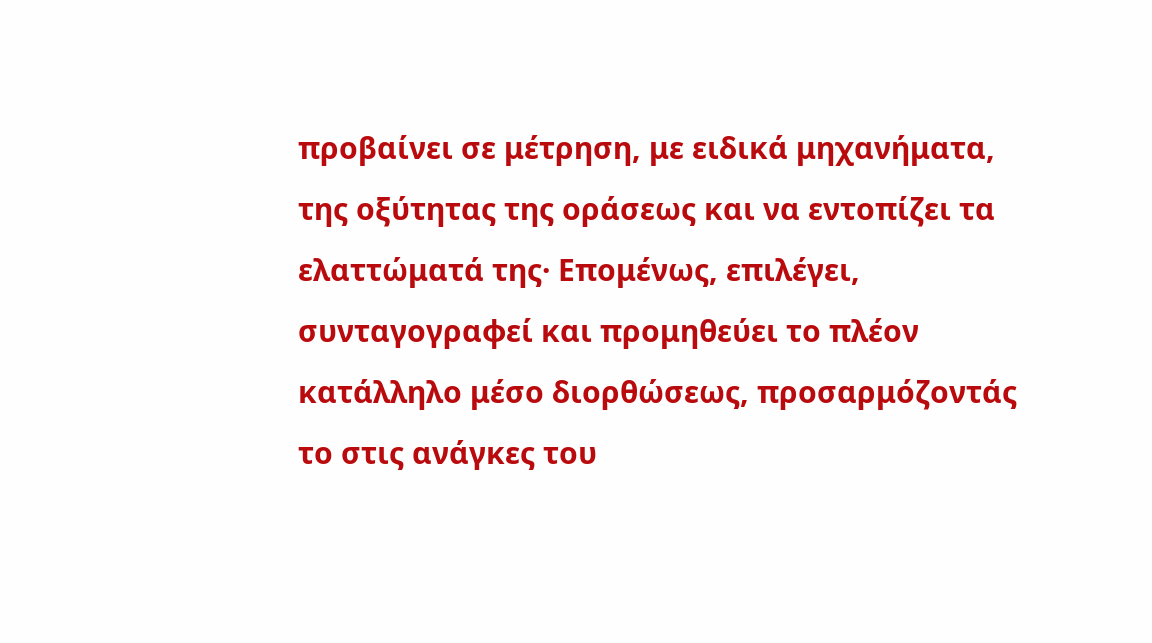προβαίνει σε μέτρηση, με ειδικά μηχανήματα, της οξύτητας της οράσεως και να εντοπίζει τα ελαττώματά της· Επομένως, επιλέγει, συνταγογραφεί και προμηθεύει το πλέον κατάλληλο μέσο διορθώσεως, προσαρμόζοντάς το στις ανάγκες του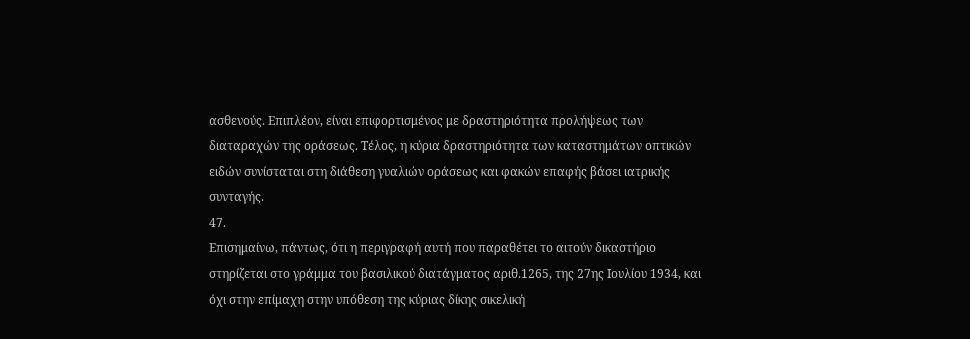ασθενούς. Επιπλέον, είναι επιφορτισμένος με δραστηριότητα προλήψεως των διαταραχών της οράσεως. Τέλος, η κύρια δραστηριότητα των καταστημάτων οπτικών ειδών συνίσταται στη διάθεση γυαλιών οράσεως και φακών επαφής βάσει ιατρικής συνταγής.
47.
Επισημαίνω, πάντως, ότι η περιγραφή αυτή που παραθέτει το αιτούν δικαστήριο στηρίζεται στο γράμμα του βασιλικού διατάγματος αριθ.1265, της 27ης Ιουλίου 1934, και όχι στην επίμαχη στην υπόθεση της κύριας δίκης σικελική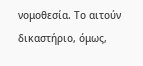νομοθεσία. Το αιτούν δικαστήριο, όμως,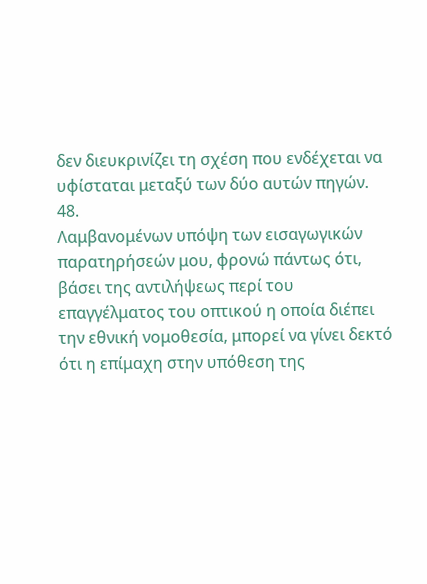δεν διευκρινίζει τη σχέση που ενδέχεται να υφίσταται μεταξύ των δύο αυτών πηγών.
48.
Λαμβανομένων υπόψη των εισαγωγικών παρατηρήσεών μου, φρονώ πάντως ότι, βάσει της αντιλήψεως περί του επαγγέλματος του οπτικού η οποία διέπει την εθνική νομοθεσία, μπορεί να γίνει δεκτό ότι η επίμαχη στην υπόθεση της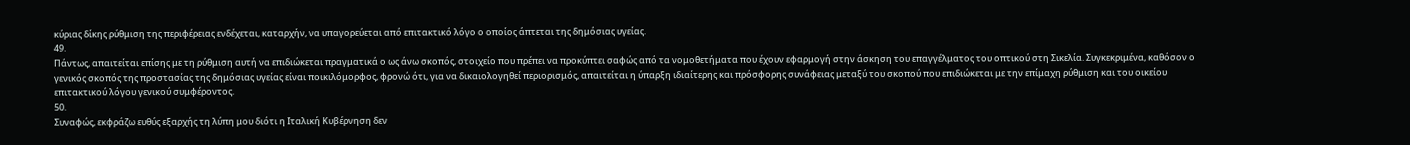κύριας δίκης ρύθμιση της περιφέρειας ενδέχεται, καταρχήν, να υπαγορεύεται από επιτακτικό λόγο ο οποίος άπτεται της δημόσιας υγείας.
49.
Πάντως, απαιτείται επίσης με τη ρύθμιση αυτή να επιδιώκεται πραγματικά ο ως άνω σκοπός, στοιχείο που πρέπει να προκύπτει σαφώς από τα νομοθετήματα που έχουν εφαρμογή στην άσκηση του επαγγέλματος του οπτικού στη Σικελία. Συγκεκριμένα, καθόσον ο γενικός σκοπός της προστασίας της δημόσιας υγείας είναι ποικιλόμορφος, φρονώ ότι, για να δικαιολογηθεί περιορισμός, απαιτείται η ύπαρξη ιδιαίτερης και πρόσφορης συνάφειας μεταξύ του σκοπού που επιδιώκεται με την επίμαχη ρύθμιση και του οικείου επιτακτικού λόγου γενικού συμφέροντος.
50.
Συναφώς, εκφράζω ευθύς εξαρχής τη λύπη μου διότι η Ιταλική Κυβέρνηση δεν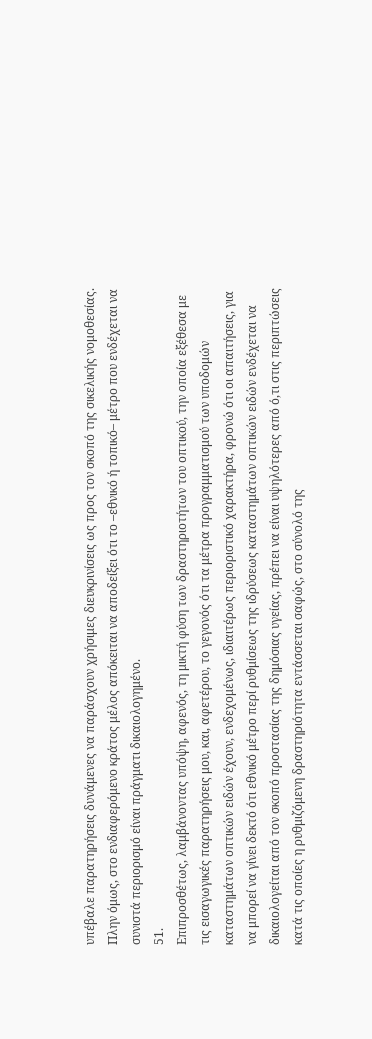υπέβαλε παρατηρήσεις δυνάμενες να παράσχουν χρήσιμες διευκρινίσεις ως προς τον σκοπό της σικελικής νομοθεσίας. Πλην όμως, στο ενδιαφερόμενο κράτος μέλος απόκειται να αποδείξει ότι το –εθνικό ή τοπικό– μέτρο που ενδέχεται να συνιστά περιορισμό είναι πράγματι δικαιολογημένο.
51.
Επιπροσθέτως, λαμβάνοντας υπόψη, αφενός, τη μικτή φύση των δραστηριοτήτων του οπτικού, την οποία εξέθεσα με τις εισαγωγικές παρατηρήσεις μου, και, αφετέρου, το γεγονός ότι τα μέτρα προγραμματισμού των υποδομών καταστημάτων οπτικών ειδών έχουν, ενδεχομένως, ιδιαιτέρως περιοριστικό χαρακτήρα, φρονώ ότι οι απαιτήσεις, για να μπορεί να γίνει δεκτό ότι εθνικό μέτρο περί ρυθμίσεως της ιδρύσεως καταστημάτων οπτικών ειδών ενδέχεται να δικαιολογείται από τον σκοπό προστασίας της δημόσιας υγείας, πρέπει να είναι υψηλότερες από ό,τι στις περιπτώσεις κατά τις οποίες η ρυθμιζόμενη δραστηριότητα εντάσσεται σαφώς, στο σύνολό της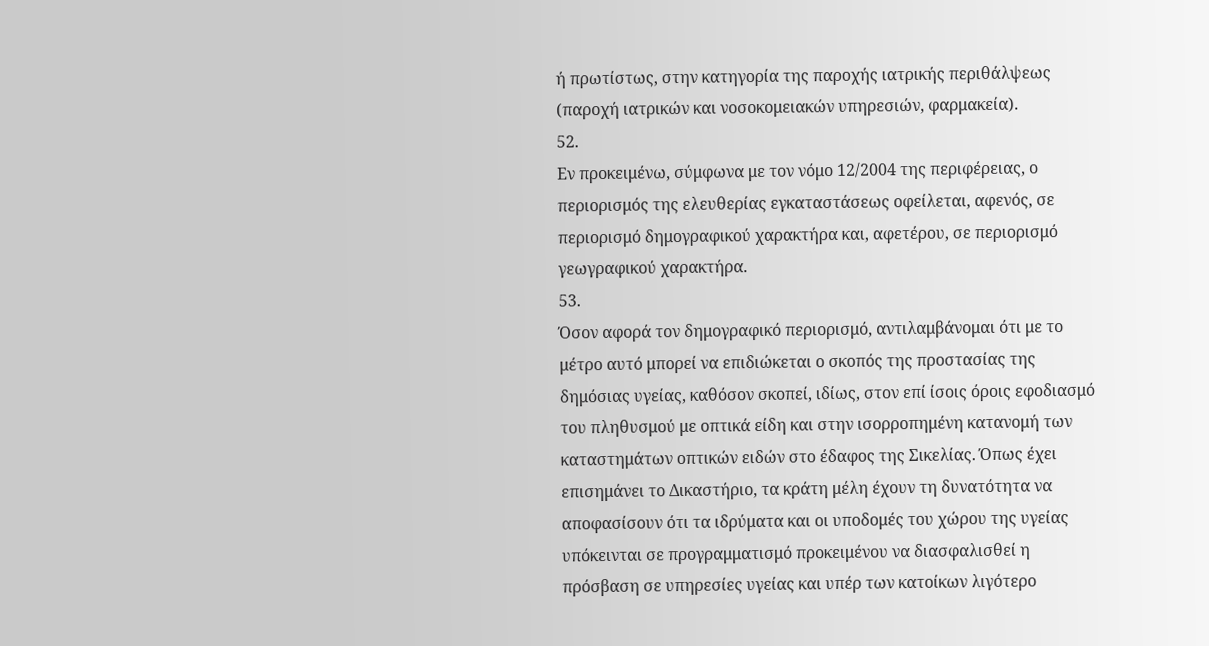ή πρωτίστως, στην κατηγορία της παροχής ιατρικής περιθάλψεως (παροχή ιατρικών και νοσοκομειακών υπηρεσιών, φαρμακεία).
52.
Εν προκειμένω, σύμφωνα με τον νόμο 12/2004 της περιφέρειας, ο περιορισμός της ελευθερίας εγκαταστάσεως οφείλεται, αφενός, σε περιορισμό δημογραφικού χαρακτήρα και, αφετέρου, σε περιορισμό γεωγραφικού χαρακτήρα.
53.
Όσον αφορά τον δημογραφικό περιορισμό, αντιλαμβάνομαι ότι με το μέτρο αυτό μπορεί να επιδιώκεται ο σκοπός της προστασίας της δημόσιας υγείας, καθόσον σκοπεί, ιδίως, στον επί ίσοις όροις εφοδιασμό του πληθυσμού με οπτικά είδη και στην ισορροπημένη κατανομή των καταστημάτων οπτικών ειδών στο έδαφος της Σικελίας. Όπως έχει επισημάνει το Δικαστήριο, τα κράτη μέλη έχουν τη δυνατότητα να αποφασίσουν ότι τα ιδρύματα και οι υποδομές του χώρου της υγείας υπόκεινται σε προγραμματισμό προκειμένου να διασφαλισθεί η πρόσβαση σε υπηρεσίες υγείας και υπέρ των κατοίκων λιγότερο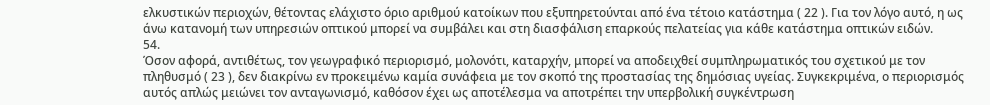ελκυστικών περιοχών, θέτοντας ελάχιστο όριο αριθμού κατοίκων που εξυπηρετούνται από ένα τέτοιο κατάστημα ( 22 ). Για τον λόγο αυτό, η ως άνω κατανομή των υπηρεσιών οπτικού μπορεί να συμβάλει και στη διασφάλιση επαρκούς πελατείας για κάθε κατάστημα οπτικών ειδών.
54.
Όσον αφορά, αντιθέτως, τον γεωγραφικό περιορισμό, μολονότι, καταρχήν, μπορεί να αποδειχθεί συμπληρωματικός του σχετικού με τον πληθυσμό ( 23 ), δεν διακρίνω εν προκειμένω καμία συνάφεια με τον σκοπό της προστασίας της δημόσιας υγείας. Συγκεκριμένα, ο περιορισμός αυτός απλώς μειώνει τον ανταγωνισμό, καθόσον έχει ως αποτέλεσμα να αποτρέπει την υπερβολική συγκέντρωση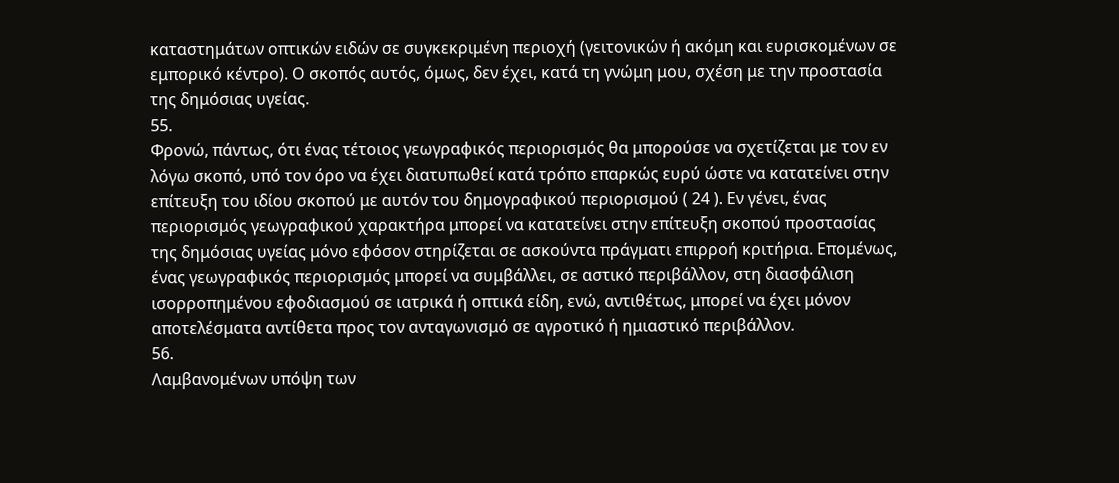καταστημάτων οπτικών ειδών σε συγκεκριμένη περιοχή (γειτονικών ή ακόμη και ευρισκομένων σε εμπορικό κέντρο). Ο σκοπός αυτός, όμως, δεν έχει, κατά τη γνώμη μου, σχέση με την προστασία της δημόσιας υγείας.
55.
Φρονώ, πάντως, ότι ένας τέτοιος γεωγραφικός περιορισμός θα μπορούσε να σχετίζεται με τον εν λόγω σκοπό, υπό τον όρο να έχει διατυπωθεί κατά τρόπο επαρκώς ευρύ ώστε να κατατείνει στην επίτευξη του ιδίου σκοπού με αυτόν του δημογραφικού περιορισμού ( 24 ). Εν γένει, ένας περιορισμός γεωγραφικού χαρακτήρα μπορεί να κατατείνει στην επίτευξη σκοπού προστασίας της δημόσιας υγείας μόνο εφόσον στηρίζεται σε ασκούντα πράγματι επιρροή κριτήρια. Επομένως, ένας γεωγραφικός περιορισμός μπορεί να συμβάλλει, σε αστικό περιβάλλον, στη διασφάλιση ισορροπημένου εφοδιασμού σε ιατρικά ή οπτικά είδη, ενώ, αντιθέτως, μπορεί να έχει μόνον αποτελέσματα αντίθετα προς τον ανταγωνισμό σε αγροτικό ή ημιαστικό περιβάλλον.
56.
Λαμβανομένων υπόψη των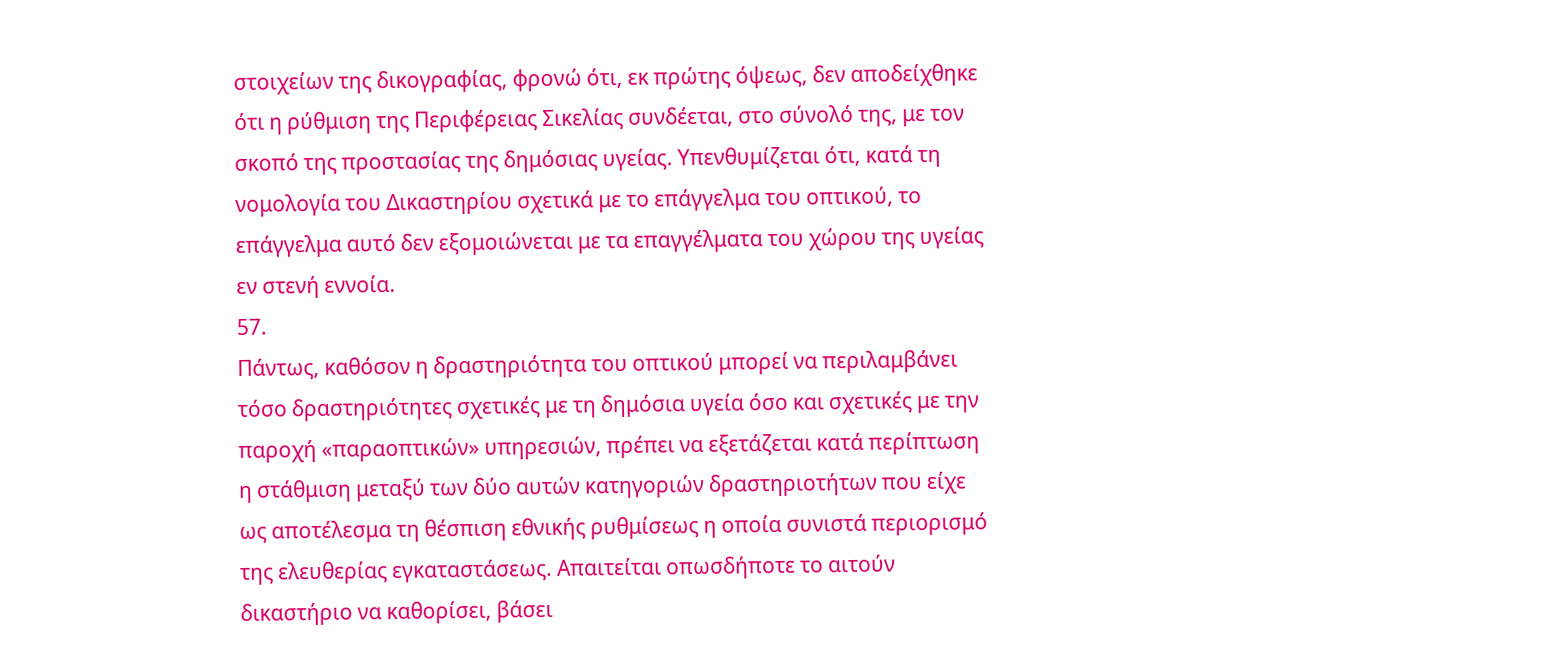στοιχείων της δικογραφίας, φρονώ ότι, εκ πρώτης όψεως, δεν αποδείχθηκε ότι η ρύθμιση της Περιφέρειας Σικελίας συνδέεται, στο σύνολό της, με τον σκοπό της προστασίας της δημόσιας υγείας. Υπενθυμίζεται ότι, κατά τη νομολογία του Δικαστηρίου σχετικά με το επάγγελμα του οπτικού, το επάγγελμα αυτό δεν εξομοιώνεται με τα επαγγέλματα του χώρου της υγείας εν στενή εννοία.
57.
Πάντως, καθόσον η δραστηριότητα του οπτικού μπορεί να περιλαμβάνει τόσο δραστηριότητες σχετικές με τη δημόσια υγεία όσο και σχετικές με την παροχή «παραοπτικών» υπηρεσιών, πρέπει να εξετάζεται κατά περίπτωση η στάθμιση μεταξύ των δύο αυτών κατηγοριών δραστηριοτήτων που είχε ως αποτέλεσμα τη θέσπιση εθνικής ρυθμίσεως η οποία συνιστά περιορισμό της ελευθερίας εγκαταστάσεως. Απαιτείται οπωσδήποτε το αιτούν δικαστήριο να καθορίσει, βάσει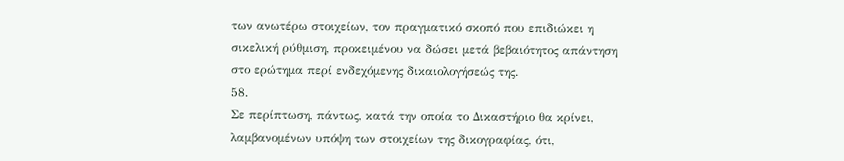των ανωτέρω στοιχείων, τον πραγματικό σκοπό που επιδιώκει η σικελική ρύθμιση, προκειμένου να δώσει μετά βεβαιότητος απάντηση στο ερώτημα περί ενδεχόμενης δικαιολογήσεώς της.
58.
Σε περίπτωση, πάντως, κατά την οποία το Δικαστήριο θα κρίνει, λαμβανομένων υπόψη των στοιχείων της δικογραφίας, ότι,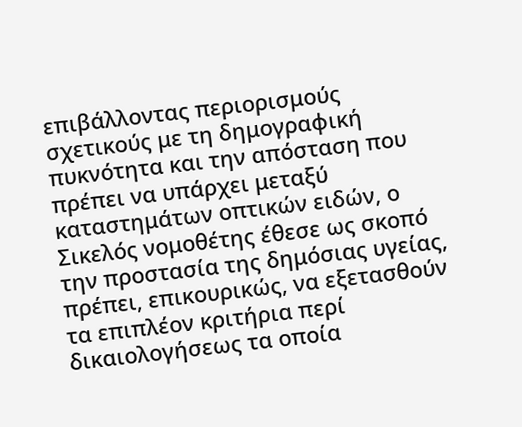επιβάλλοντας περιορισμούς σχετικούς με τη δημογραφική πυκνότητα και την απόσταση που πρέπει να υπάρχει μεταξύ καταστημάτων οπτικών ειδών, ο Σικελός νομοθέτης έθεσε ως σκοπό την προστασία της δημόσιας υγείας, πρέπει, επικουρικώς, να εξετασθούν τα επιπλέον κριτήρια περί δικαιολογήσεως τα οποία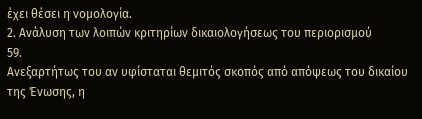έχει θέσει η νομολογία.
2. Ανάλυση των λοιπών κριτηρίων δικαιολογήσεως του περιορισμού
59.
Ανεξαρτήτως του αν υφίσταται θεμιτός σκοπός από απόψεως του δικαίου της Ένωσης, η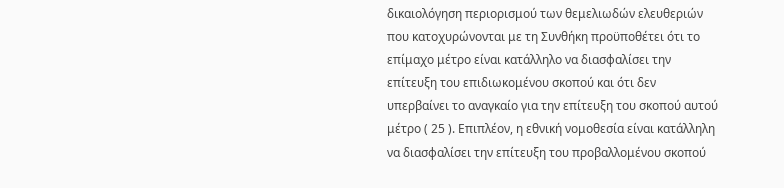δικαιολόγηση περιορισμού των θεμελιωδών ελευθεριών που κατοχυρώνονται με τη Συνθήκη προϋποθέτει ότι το επίμαχο μέτρο είναι κατάλληλο να διασφαλίσει την επίτευξη του επιδιωκομένου σκοπού και ότι δεν υπερβαίνει το αναγκαίο για την επίτευξη του σκοπού αυτού μέτρο ( 25 ). Επιπλέον, η εθνική νομοθεσία είναι κατάλληλη να διασφαλίσει την επίτευξη του προβαλλομένου σκοπού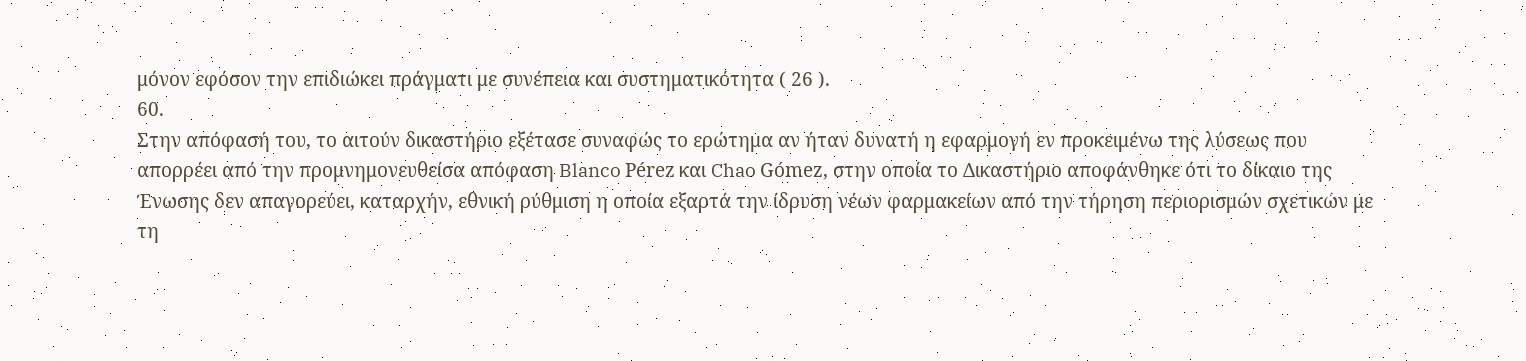μόνον εφόσον την επιδιώκει πράγματι με συνέπεια και συστηματικότητα ( 26 ).
60.
Στην απόφασή του, το αιτούν δικαστήριο εξέτασε συναφώς το ερώτημα αν ήταν δυνατή η εφαρμογή εν προκειμένω της λύσεως που απορρέει από την προμνημονευθείσα απόφαση Blanco Pérez και Chao Gómez, στην οποία το Δικαστήριο αποφάνθηκε ότι το δίκαιο της Ένωσης δεν απαγορεύει, καταρχήν, εθνική ρύθμιση η οποία εξαρτά την ίδρυση νέων φαρμακείων από την τήρηση περιορισμών σχετικών με τη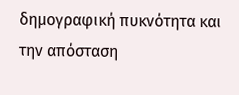δημογραφική πυκνότητα και την απόσταση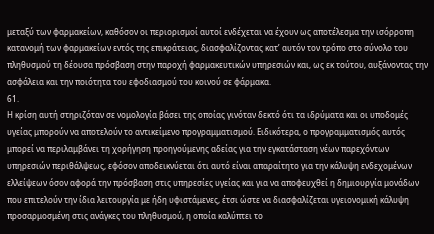μεταξύ των φαρμακείων, καθόσον οι περιορισμοί αυτοί ενδέχεται να έχουν ως αποτέλεσμα την ισόρροπη κατανομή των φαρμακείων εντός της επικράτειας, διασφαλίζοντας κατ’ αυτόν τον τρόπο στο σύνολο του πληθυσμού τη δέουσα πρόσβαση στην παροχή φαρμακευτικών υπηρεσιών και, ως εκ τούτου, αυξάνοντας την ασφάλεια και την ποιότητα του εφοδιασμού του κοινού σε φάρμακα.
61.
Η κρίση αυτή στηριζόταν σε νομολογία βάσει της οποίας γινόταν δεκτό ότι τα ιδρύματα και οι υποδομές υγείας μπορούν να αποτελούν το αντικείμενο προγραμματισμού. Ειδικότερα, ο προγραμματισμός αυτός μπορεί να περιλαμβάνει τη χορήγηση προηγούμενης αδείας για την εγκατάσταση νέων παρεχόντων υπηρεσιών περιθάλψεως, εφόσον αποδεικνύεται ότι αυτό είναι απαραίτητο για την κάλυψη ενδεχομένων ελλείψεων όσον αφορά την πρόσβαση στις υπηρεσίες υγείας και για να αποφευχθεί η δημιουργία μονάδων που επιτελούν την ίδια λειτουργία με ήδη υφιστάμενες, έτσι ώστε να διασφαλίζεται υγειονομική κάλυψη προσαρμοσμένη στις ανάγκες του πληθυσμού, η οποία καλύπτει το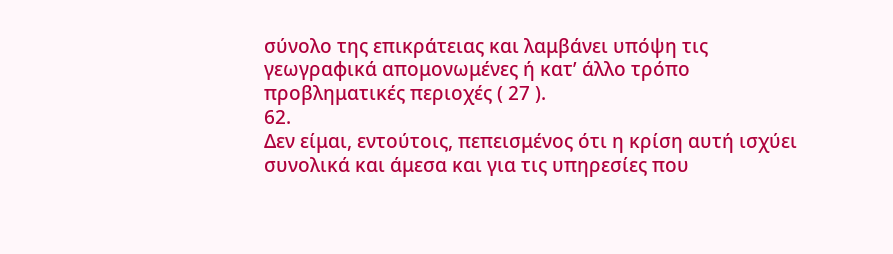σύνολο της επικράτειας και λαμβάνει υπόψη τις γεωγραφικά απομονωμένες ή κατ’ άλλο τρόπο προβληματικές περιοχές ( 27 ).
62.
Δεν είμαι, εντούτοις, πεπεισμένος ότι η κρίση αυτή ισχύει συνολικά και άμεσα και για τις υπηρεσίες που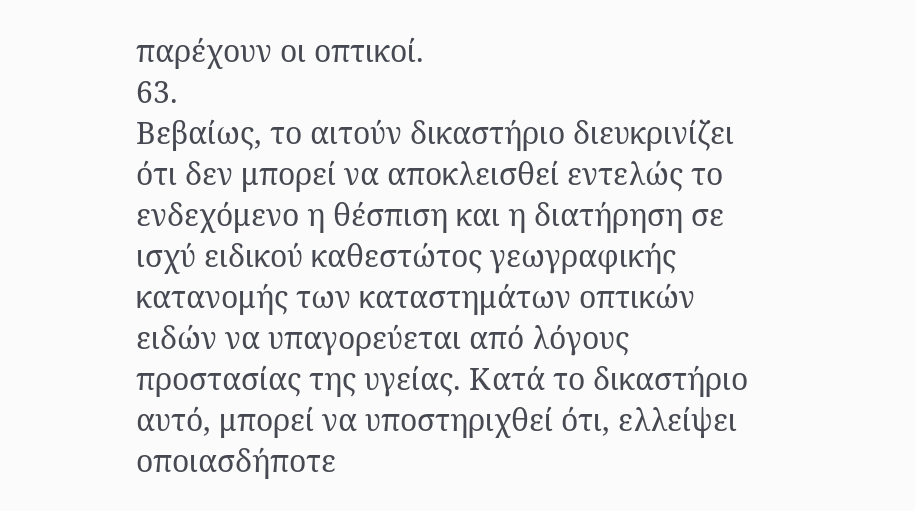παρέχουν οι οπτικοί.
63.
Βεβαίως, το αιτούν δικαστήριο διευκρινίζει ότι δεν μπορεί να αποκλεισθεί εντελώς το ενδεχόμενο η θέσπιση και η διατήρηση σε ισχύ ειδικού καθεστώτος γεωγραφικής κατανομής των καταστημάτων οπτικών ειδών να υπαγορεύεται από λόγους προστασίας της υγείας. Κατά το δικαστήριο αυτό, μπορεί να υποστηριχθεί ότι, ελλείψει οποιασδήποτε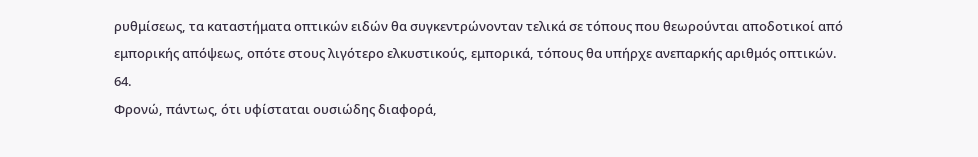ρυθμίσεως, τα καταστήματα οπτικών ειδών θα συγκεντρώνονταν τελικά σε τόπους που θεωρούνται αποδοτικοί από εμπορικής απόψεως, οπότε στους λιγότερο ελκυστικούς, εμπορικά, τόπους θα υπήρχε ανεπαρκής αριθμός οπτικών.
64.
Φρονώ, πάντως, ότι υφίσταται ουσιώδης διαφορά,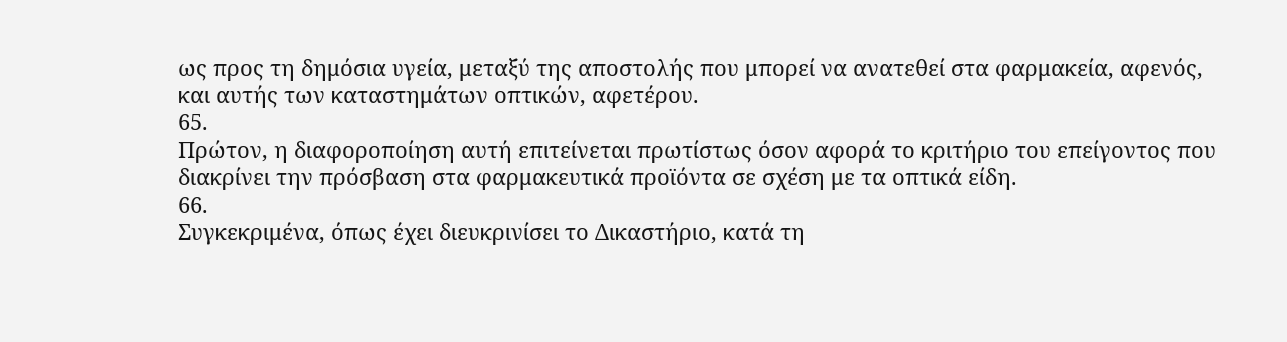ως προς τη δημόσια υγεία, μεταξύ της αποστολής που μπορεί να ανατεθεί στα φαρμακεία, αφενός, και αυτής των καταστημάτων οπτικών, αφετέρου.
65.
Πρώτον, η διαφοροποίηση αυτή επιτείνεται πρωτίστως όσον αφορά το κριτήριο του επείγοντος που διακρίνει την πρόσβαση στα φαρμακευτικά προϊόντα σε σχέση με τα οπτικά είδη.
66.
Συγκεκριμένα, όπως έχει διευκρινίσει το Δικαστήριο, κατά τη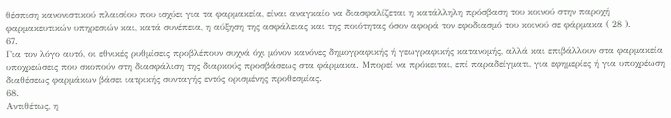θέσπιση κανονιστικού πλαισίου που ισχύει για τα φαρμακεία, είναι αναγκαίο να διασφαλίζεται η κατάλληλη πρόσβαση του κοινού στην παροχή φαρμακευτικών υπηρεσιών και, κατά συνέπεια, η αύξηση της ασφάλειας και της ποιότητας όσον αφορά τον εφοδιασμό του κοινού σε φάρμακα ( 28 ).
67.
Για τον λόγο αυτό, οι εθνικές ρυθμίσεις προβλέπουν συχνά όχι μόνον κανόνες δημογραφικής ή γεωγραφικής κατανομής, αλλά και επιβάλλουν στα φαρμακεία υποχρεώσεις που σκοπούν στη διασφάλιση της διαρκούς προσβάσεως στα φάρμακα. Μπορεί να πρόκειται, επί παραδείγματι, για εφημερίες ή για υποχρέωση διαθέσεως φαρμάκων βάσει ιατρικής συνταγής εντός ορισμένης προθεσμίας.
68.
Αντιθέτως, η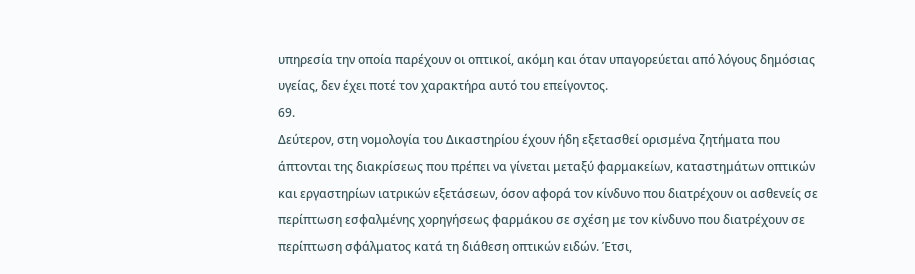υπηρεσία την οποία παρέχουν οι οπτικοί, ακόμη και όταν υπαγορεύεται από λόγους δημόσιας υγείας, δεν έχει ποτέ τον χαρακτήρα αυτό του επείγοντος.
69.
Δεύτερον, στη νομολογία του Δικαστηρίου έχουν ήδη εξετασθεί ορισμένα ζητήματα που άπτονται της διακρίσεως που πρέπει να γίνεται μεταξύ φαρμακείων, καταστημάτων οπτικών και εργαστηρίων ιατρικών εξετάσεων, όσον αφορά τον κίνδυνο που διατρέχουν οι ασθενείς σε περίπτωση εσφαλμένης χορηγήσεως φαρμάκου σε σχέση με τον κίνδυνο που διατρέχουν σε περίπτωση σφάλματος κατά τη διάθεση οπτικών ειδών. Έτσι,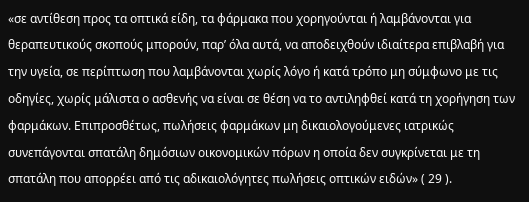«σε αντίθεση προς τα οπτικά είδη, τα φάρμακα που χορηγούνται ή λαμβάνονται για θεραπευτικούς σκοπούς μπορούν, παρ’ όλα αυτά, να αποδειχθούν ιδιαίτερα επιβλαβή για την υγεία, σε περίπτωση που λαμβάνονται χωρίς λόγο ή κατά τρόπο μη σύμφωνο με τις οδηγίες, χωρίς μάλιστα ο ασθενής να είναι σε θέση να το αντιληφθεί κατά τη χορήγηση των φαρμάκων. Επιπροσθέτως, πωλήσεις φαρμάκων μη δικαιολογούμενες ιατρικώς συνεπάγονται σπατάλη δημόσιων οικονομικών πόρων η οποία δεν συγκρίνεται με τη σπατάλη που απορρέει από τις αδικαιολόγητες πωλήσεις οπτικών ειδών» ( 29 ).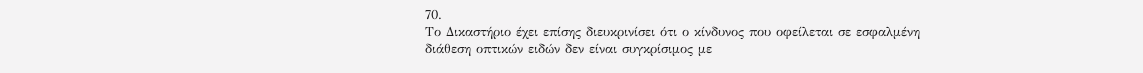70.
Το Δικαστήριο έχει επίσης διευκρινίσει ότι ο κίνδυνος που οφείλεται σε εσφαλμένη διάθεση οπτικών ειδών δεν είναι συγκρίσιμος με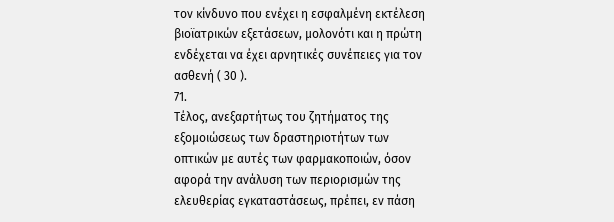τον κίνδυνο που ενέχει η εσφαλμένη εκτέλεση βιοϊατρικών εξετάσεων, μολονότι και η πρώτη ενδέχεται να έχει αρνητικές συνέπειες για τον ασθενή ( 30 ).
71.
Τέλος, ανεξαρτήτως του ζητήματος της εξομοιώσεως των δραστηριοτήτων των οπτικών με αυτές των φαρμακοποιών, όσον αφορά την ανάλυση των περιορισμών της ελευθερίας εγκαταστάσεως, πρέπει, εν πάση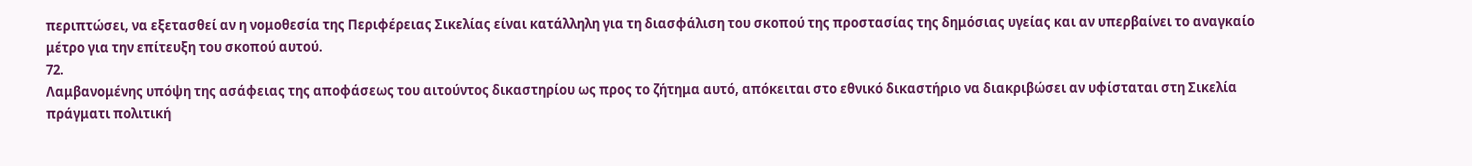περιπτώσει, να εξετασθεί αν η νομοθεσία της Περιφέρειας Σικελίας είναι κατάλληλη για τη διασφάλιση του σκοπού της προστασίας της δημόσιας υγείας και αν υπερβαίνει το αναγκαίο μέτρο για την επίτευξη του σκοπού αυτού.
72.
Λαμβανομένης υπόψη της ασάφειας της αποφάσεως του αιτούντος δικαστηρίου ως προς το ζήτημα αυτό, απόκειται στο εθνικό δικαστήριο να διακριβώσει αν υφίσταται στη Σικελία πράγματι πολιτική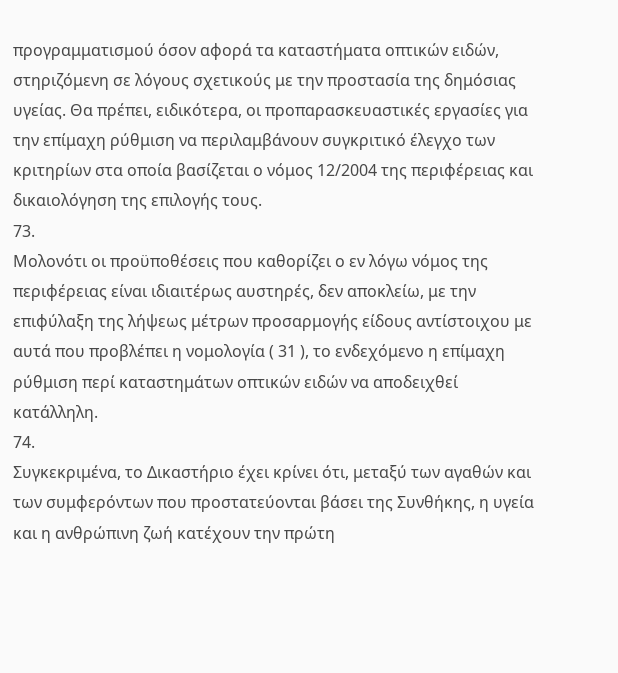προγραμματισμού όσον αφορά τα καταστήματα οπτικών ειδών, στηριζόμενη σε λόγους σχετικούς με την προστασία της δημόσιας υγείας. Θα πρέπει, ειδικότερα, οι προπαρασκευαστικές εργασίες για την επίμαχη ρύθμιση να περιλαμβάνουν συγκριτικό έλεγχο των κριτηρίων στα οποία βασίζεται ο νόμος 12/2004 της περιφέρειας και δικαιολόγηση της επιλογής τους.
73.
Μολονότι οι προϋποθέσεις που καθορίζει ο εν λόγω νόμος της περιφέρειας είναι ιδιαιτέρως αυστηρές, δεν αποκλείω, με την επιφύλαξη της λήψεως μέτρων προσαρμογής είδους αντίστοιχου με αυτά που προβλέπει η νομολογία ( 31 ), το ενδεχόμενο η επίμαχη ρύθμιση περί καταστημάτων οπτικών ειδών να αποδειχθεί κατάλληλη.
74.
Συγκεκριμένα, το Δικαστήριο έχει κρίνει ότι, μεταξύ των αγαθών και των συμφερόντων που προστατεύονται βάσει της Συνθήκης, η υγεία και η ανθρώπινη ζωή κατέχουν την πρώτη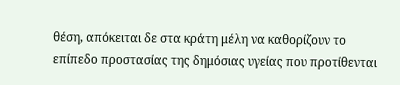θέση, απόκειται δε στα κράτη μέλη να καθορίζουν το επίπεδο προστασίας της δημόσιας υγείας που προτίθενται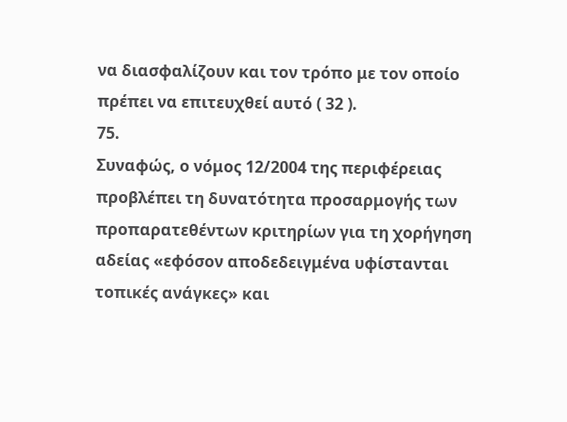να διασφαλίζουν και τον τρόπο με τον οποίο πρέπει να επιτευχθεί αυτό ( 32 ).
75.
Συναφώς, ο νόμος 12/2004 της περιφέρειας προβλέπει τη δυνατότητα προσαρμογής των προπαρατεθέντων κριτηρίων για τη χορήγηση αδείας «εφόσον αποδεδειγμένα υφίστανται τοπικές ανάγκες» και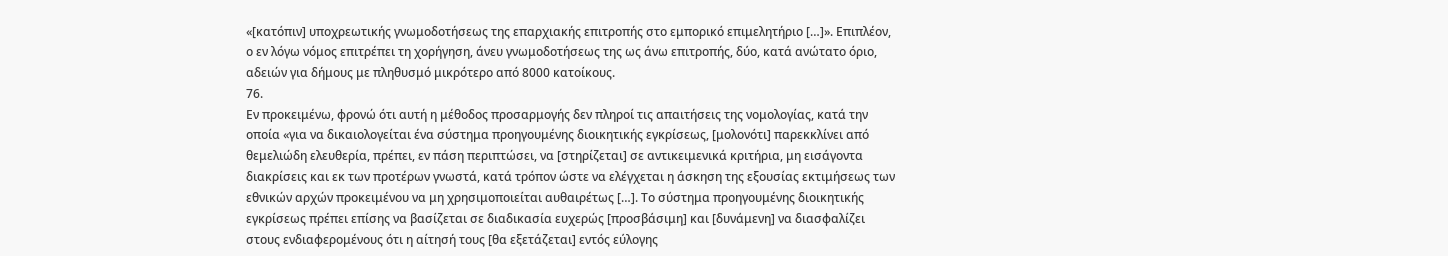«[κατόπιν] υποχρεωτικής γνωμοδοτήσεως της επαρχιακής επιτροπής στο εμπορικό επιμελητήριο […]». Επιπλέον, ο εν λόγω νόμος επιτρέπει τη χορήγηση, άνευ γνωμοδοτήσεως της ως άνω επιτροπής, δύο, κατά ανώτατο όριο, αδειών για δήμους με πληθυσμό μικρότερο από 8000 κατοίκους.
76.
Εν προκειμένω, φρονώ ότι αυτή η μέθοδος προσαρμογής δεν πληροί τις απαιτήσεις της νομολογίας, κατά την οποία «για να δικαιολογείται ένα σύστημα προηγουμένης διοικητικής εγκρίσεως, [μολονότι] παρεκκλίνει από θεμελιώδη ελευθερία, πρέπει, εν πάση περιπτώσει, να [στηρίζεται] σε αντικειμενικά κριτήρια, μη εισάγοντα διακρίσεις και εκ των προτέρων γνωστά, κατά τρόπον ώστε να ελέγχεται η άσκηση της εξουσίας εκτιμήσεως των εθνικών αρχών προκειμένου να μη χρησιμοποιείται αυθαιρέτως […]. Το σύστημα προηγουμένης διοικητικής εγκρίσεως πρέπει επίσης να βασίζεται σε διαδικασία ευχερώς [προσβάσιμη] και [δυνάμενη] να διασφαλίζει στους ενδιαφερομένους ότι η αίτησή τους [θα εξετάζεται] εντός εύλογης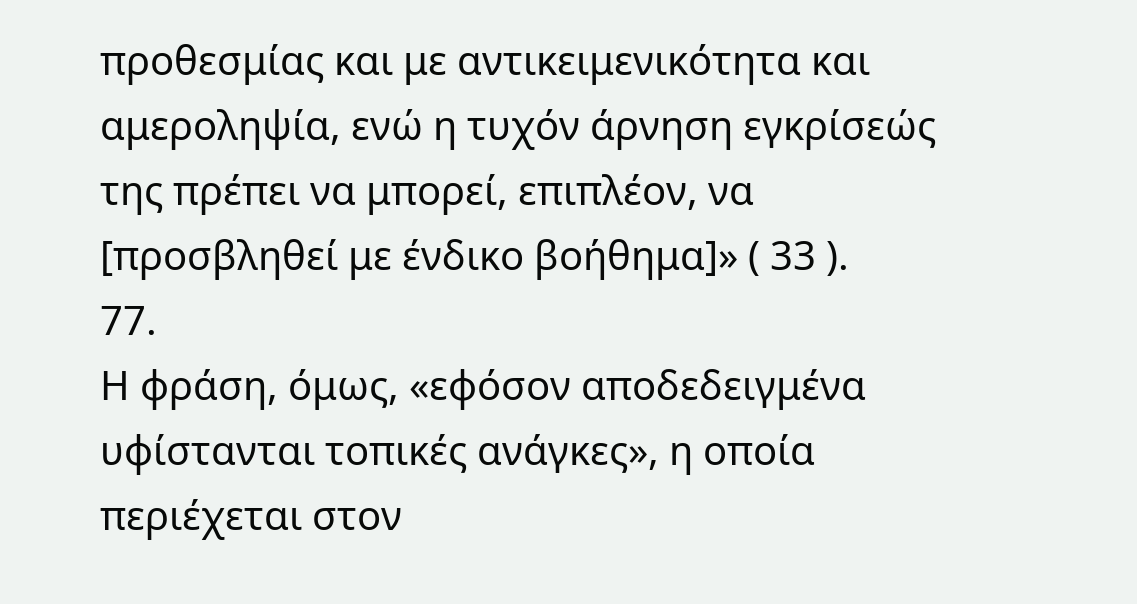προθεσμίας και με αντικειμενικότητα και αμεροληψία, ενώ η τυχόν άρνηση εγκρίσεώς της πρέπει να μπορεί, επιπλέον, να [προσβληθεί με ένδικο βοήθημα]» ( 33 ).
77.
Η φράση, όμως, «εφόσον αποδεδειγμένα υφίστανται τοπικές ανάγκες», η οποία περιέχεται στον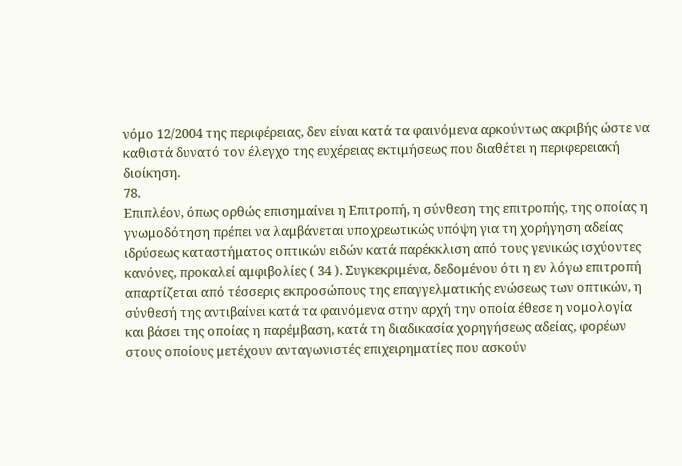νόμο 12/2004 της περιφέρειας, δεν είναι κατά τα φαινόμενα αρκούντως ακριβής ώστε να καθιστά δυνατό τον έλεγχο της ευχέρειας εκτιμήσεως που διαθέτει η περιφερειακή διοίκηση.
78.
Επιπλέον, όπως ορθώς επισημαίνει η Επιτροπή, η σύνθεση της επιτροπής, της οποίας η γνωμοδότηση πρέπει να λαμβάνεται υποχρεωτικώς υπόψη για τη χορήγηση αδείας ιδρύσεως καταστήματος οπτικών ειδών κατά παρέκκλιση από τους γενικώς ισχύοντες κανόνες, προκαλεί αμφιβολίες ( 34 ). Συγκεκριμένα, δεδομένου ότι η εν λόγω επιτροπή απαρτίζεται από τέσσερις εκπροσώπους της επαγγελματικής ενώσεως των οπτικών, η σύνθεσή της αντιβαίνει κατά τα φαινόμενα στην αρχή την οποία έθεσε η νομολογία και βάσει της οποίας η παρέμβαση, κατά τη διαδικασία χορηγήσεως αδείας, φορέων στους οποίους μετέχουν ανταγωνιστές επιχειρηματίες που ασκούν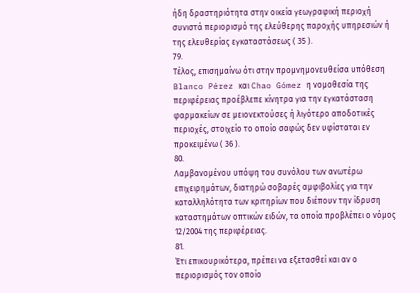ήδη δραστηριότητα στην οικεία γεωγραφική περιοχή συνιστά περιορισμό της ελεύθερης παροχής υπηρεσιών ή της ελευθερίας εγκαταστάσεως ( 35 ).
79.
Τέλος, επισημαίνω ότι στην προμνημονευθείσα υπόθεση Blanco Pérez και Chao Gómez η νομοθεσία της περιφέρειας προέβλεπε κίνητρα για την εγκατάσταση φαρμακείων σε μειονεκτούσες ή λιγότερο αποδοτικές περιοχές, στοιχείο το οποίο σαφώς δεν υφίσταται εν προκειμένω ( 36 ).
80.
Λαμβανομένου υπόψη του συνόλου των ανωτέρω επιχειρημάτων, διατηρώ σοβαρές αμφιβολίες για την καταλληλότητα των κριτηρίων που διέπουν την ίδρυση καταστημάτων οπτικών ειδών, τα οποία προβλέπει ο νόμος 12/2004 της περιφέρειας.
81.
Έτι επικουρικότερα, πρέπει να εξετασθεί και αν ο περιορισμός τον οποίο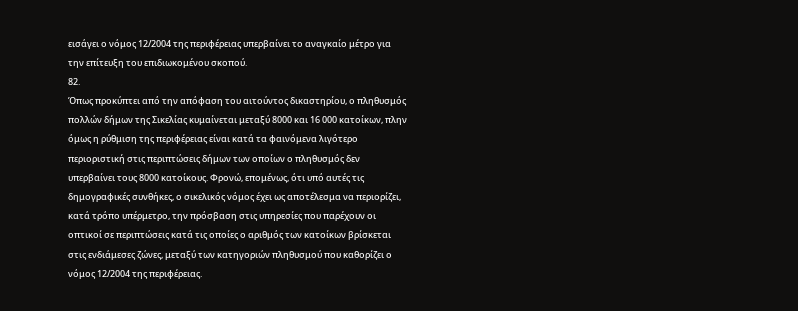εισάγει ο νόμος 12/2004 της περιφέρειας υπερβαίνει το αναγκαίο μέτρο για την επίτευξη του επιδιωκομένου σκοπού.
82.
Όπως προκύπτει από την απόφαση του αιτούντος δικαστηρίου, ο πληθυσμός πολλών δήμων της Σικελίας κυμαίνεται μεταξύ 8000 και 16 000 κατοίκων, πλην όμως η ρύθμιση της περιφέρειας είναι κατά τα φαινόμενα λιγότερο περιοριστική στις περιπτώσεις δήμων των οποίων ο πληθυσμός δεν υπερβαίνει τους 8000 κατοίκους. Φρονώ, επομένως, ότι υπό αυτές τις δημογραφικές συνθήκες, ο σικελικός νόμος έχει ως αποτέλεσμα να περιορίζει, κατά τρόπο υπέρμετρο, την πρόσβαση στις υπηρεσίες που παρέχουν οι οπτικοί σε περιπτώσεις κατά τις οποίες ο αριθμός των κατοίκων βρίσκεται στις ενδιάμεσες ζώνες, μεταξύ των κατηγοριών πληθυσμού που καθορίζει ο νόμος 12/2004 της περιφέρειας.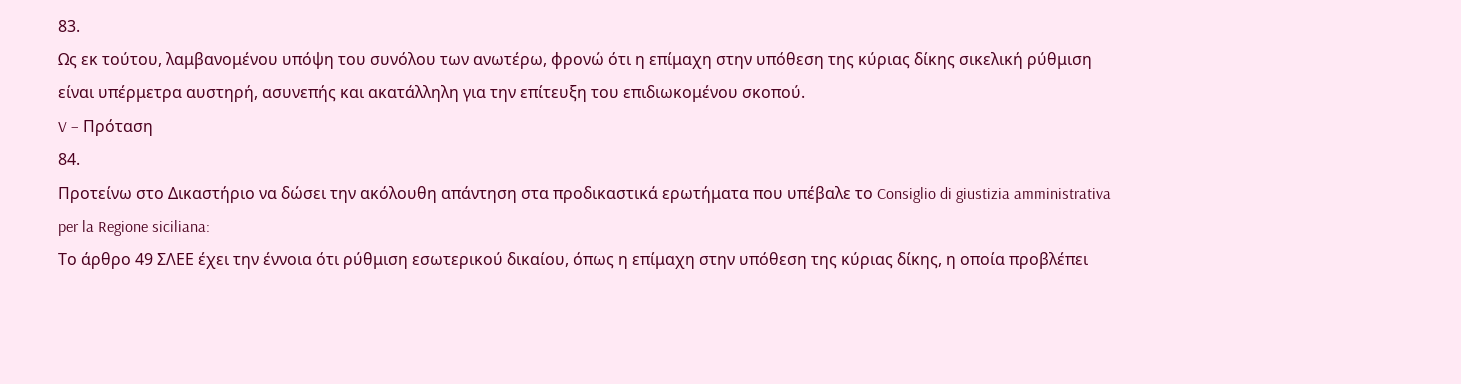83.
Ως εκ τούτου, λαμβανομένου υπόψη του συνόλου των ανωτέρω, φρονώ ότι η επίμαχη στην υπόθεση της κύριας δίκης σικελική ρύθμιση είναι υπέρμετρα αυστηρή, ασυνεπής και ακατάλληλη για την επίτευξη του επιδιωκομένου σκοπού.
V – Πρόταση
84.
Προτείνω στο Δικαστήριο να δώσει την ακόλουθη απάντηση στα προδικαστικά ερωτήματα που υπέβαλε το Consiglio di giustizia amministrativa per la Regione siciliana:
Το άρθρο 49 ΣΛΕΕ έχει την έννοια ότι ρύθμιση εσωτερικού δικαίου, όπως η επίμαχη στην υπόθεση της κύριας δίκης, η οποία προβλέπει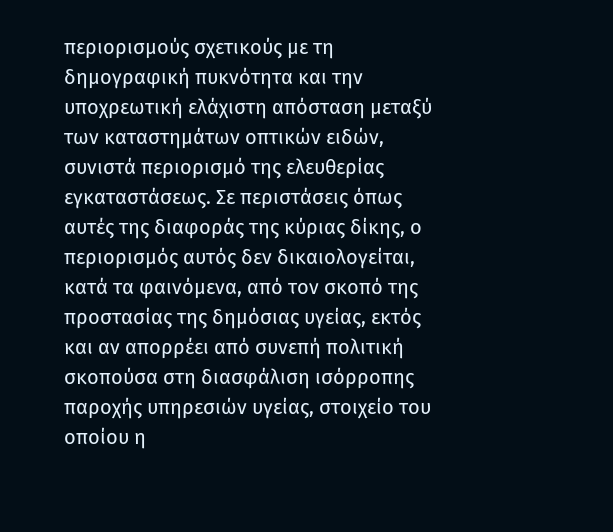περιορισμούς σχετικούς με τη δημογραφική πυκνότητα και την υποχρεωτική ελάχιστη απόσταση μεταξύ των καταστημάτων οπτικών ειδών, συνιστά περιορισμό της ελευθερίας εγκαταστάσεως. Σε περιστάσεις όπως αυτές της διαφοράς της κύριας δίκης, ο περιορισμός αυτός δεν δικαιολογείται, κατά τα φαινόμενα, από τον σκοπό της προστασίας της δημόσιας υγείας, εκτός και αν απορρέει από συνεπή πολιτική σκοπούσα στη διασφάλιση ισόρροπης παροχής υπηρεσιών υγείας, στοιχείο του οποίου η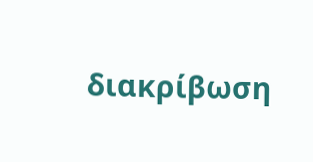διακρίβωση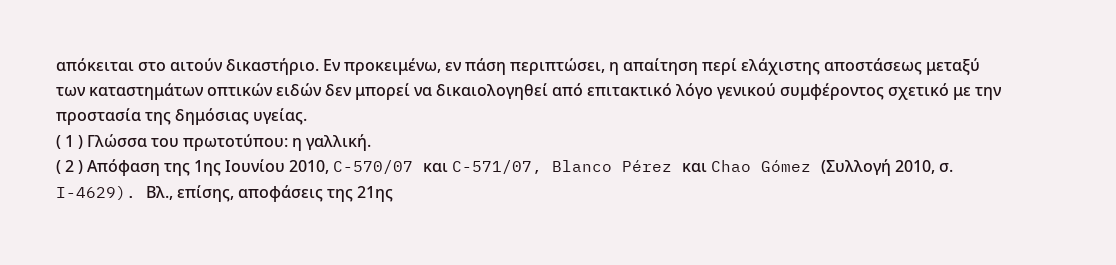απόκειται στο αιτούν δικαστήριο. Εν προκειμένω, εν πάση περιπτώσει, η απαίτηση περί ελάχιστης αποστάσεως μεταξύ των καταστημάτων οπτικών ειδών δεν μπορεί να δικαιολογηθεί από επιτακτικό λόγο γενικού συμφέροντος σχετικό με την προστασία της δημόσιας υγείας.
( 1 ) Γλώσσα του πρωτοτύπου: η γαλλική.
( 2 ) Απόφαση της 1ης Ιουνίου 2010, C-570/07 και C-571/07, Blanco Pérez και Chao Gómez (Συλλογή 2010, σ. I-4629). Βλ., επίσης, αποφάσεις της 21ης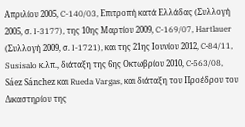Απριλίου 2005, C-140/03, Επιτροπή κατά Ελλάδας (Συλλογή 2005, σ. I-3177), της 10ης Μαρτίου 2009, C-169/07, Hartlauer (Συλλογή 2009, σ. I-1721), και της 21ης Ιουνίου 2012, C‑84/11, Susisalo κ.λπ., διάταξη της 6ης Οκτωβρίου 2010, C‑563/08, Sáez Sánchez και Rueda Vargas, και διάταξη του Προέδρου του Δικαστηρίου της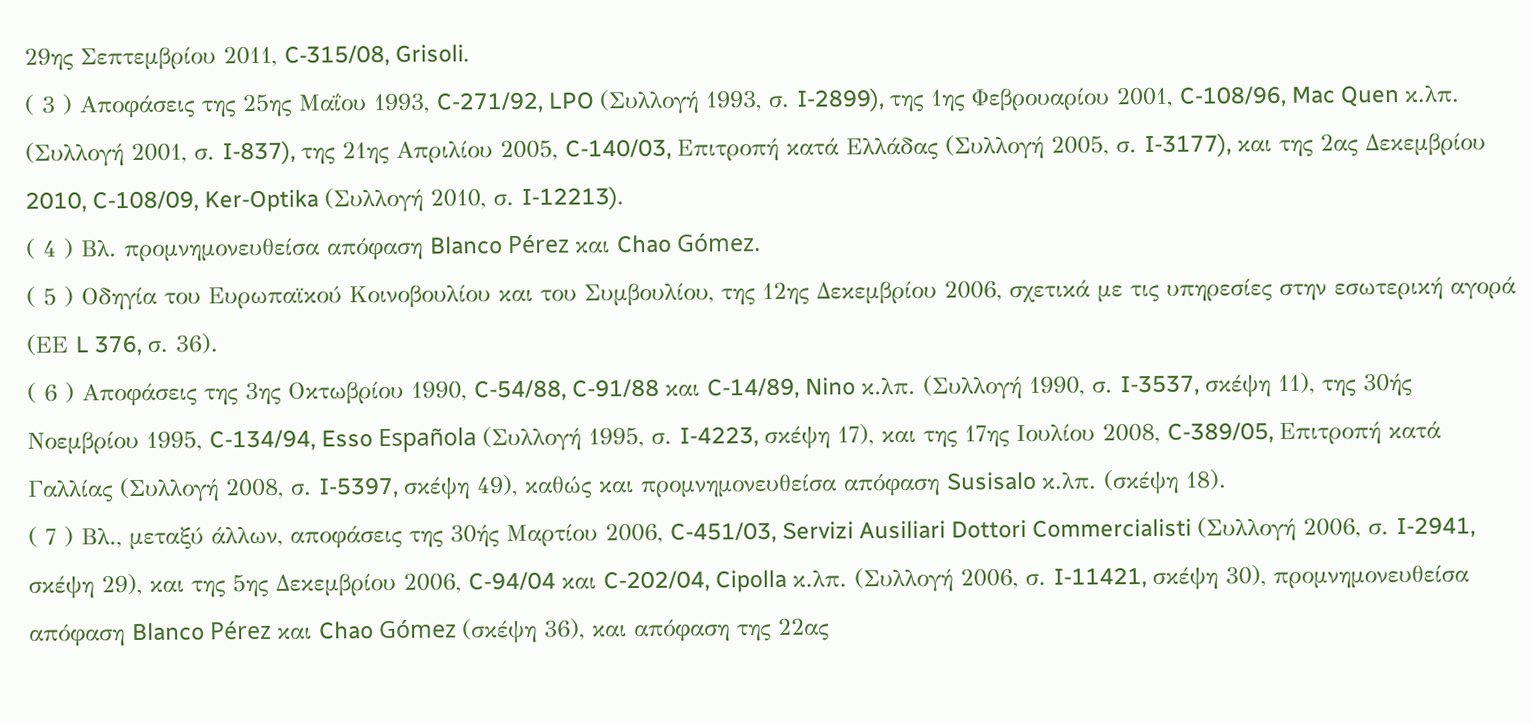29ης Σεπτεμβρίου 2011, C‑315/08, Grisoli.
( 3 ) Αποφάσεις της 25ης Μαΐου 1993, C-271/92, LPO (Συλλογή 1993, σ. I-2899), της 1ης Φεβρουαρίου 2001, C-108/96, Mac Quen κ.λπ. (Συλλογή 2001, σ. I-837), της 21ης Απριλίου 2005, C-140/03, Επιτροπή κατά Ελλάδας (Συλλογή 2005, σ. I-3177), και της 2ας Δεκεμβρίου 2010, C-108/09, Ker-Optika (Συλλογή 2010, σ. I-12213).
( 4 ) Βλ. προμνημονευθείσα απόφαση Blanco Pérez και Chao Gómez.
( 5 ) Οδηγία του Ευρωπαϊκού Κοινοβουλίου και του Συμβουλίου, της 12ης Δεκεμβρίου 2006, σχετικά με τις υπηρεσίες στην εσωτερική αγορά (ΕΕ L 376, σ. 36).
( 6 ) Αποφάσεις της 3ης Οκτωβρίου 1990, C-54/88, C-91/88 και C-14/89, Nino κ.λπ. (Συλλογή 1990, σ. I-3537, σκέψη 11), της 30ής Νοεμβρίου 1995, C-134/94, Esso Española (Συλλογή 1995, σ. I-4223, σκέψη 17), και της 17ης Ιουλίου 2008, C-389/05, Επιτροπή κατά Γαλλίας (Συλλογή 2008, σ. I-5397, σκέψη 49), καθώς και προμνημονευθείσα απόφαση Susisalo κ.λπ. (σκέψη 18).
( 7 ) Βλ., μεταξύ άλλων, αποφάσεις της 30ής Μαρτίου 2006, C-451/03, Servizi Ausiliari Dottori Commercialisti (Συλλογή 2006, σ. I-2941, σκέψη 29), και της 5ης Δεκεμβρίου 2006, C-94/04 και C-202/04, Cipolla κ.λπ. (Συλλογή 2006, σ. I-11421, σκέψη 30), προμνημονευθείσα απόφαση Blanco Pérez και Chao Gómez (σκέψη 36), και απόφαση της 22ας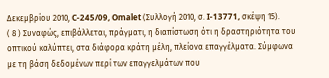Δεκεμβρίου 2010, C-245/09, Omalet (Συλλογή 2010, σ. I-13771, σκέψη 15).
( 8 ) Συναφώς, επιβάλλεται, πράγματι, η διαπίστωση ότι η δραστηριότητα του οπτικού καλύπτει, στα διάφορα κράτη μέλη, πλείονα επαγγέλματα. Σύμφωνα με τη βάση δεδομένων περί των επαγγελμάτων που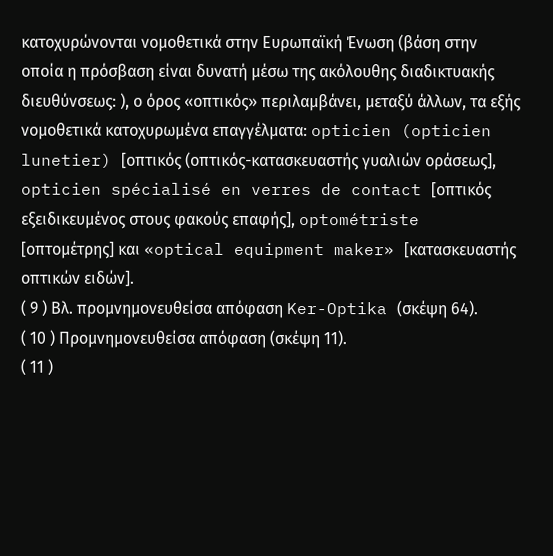κατοχυρώνονται νομοθετικά στην Ευρωπαϊκή Ένωση (βάση στην οποία η πρόσβαση είναι δυνατή μέσω της ακόλουθης διαδικτυακής διευθύνσεως: ), ο όρος «οπτικός» περιλαμβάνει, μεταξύ άλλων, τα εξής νομοθετικά κατοχυρωμένα επαγγέλματα: opticien (opticien lunetier) [οπτικός (οπτικός-κατασκευαστής γυαλιών οράσεως], opticien spécialisé en verres de contact [οπτικός εξειδικευμένος στους φακούς επαφής], optométriste [οπτομέτρης] και «optical equipment maker» [κατασκευαστής οπτικών ειδών].
( 9 ) Βλ. προμνημονευθείσα απόφαση Ker-Optika (σκέψη 64).
( 10 ) Προμνημονευθείσα απόφαση (σκέψη 11).
( 11 )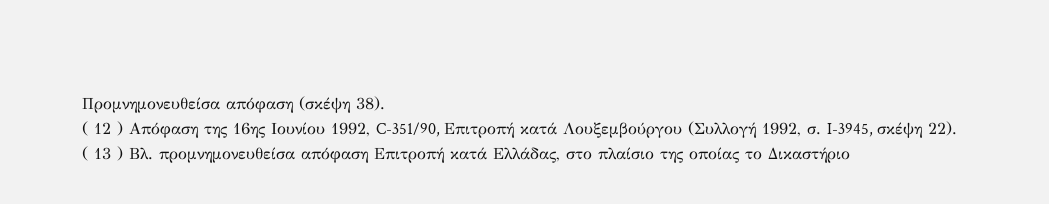Προμνημονευθείσα απόφαση (σκέψη 38).
( 12 ) Απόφαση της 16ης Ιουνίου 1992, C-351/90, Επιτροπή κατά Λουξεμβούργου (Συλλογή 1992, σ. I-3945, σκέψη 22).
( 13 ) Βλ. προμνημονευθείσα απόφαση Επιτροπή κατά Ελλάδας, στο πλαίσιο της οποίας το Δικαστήριο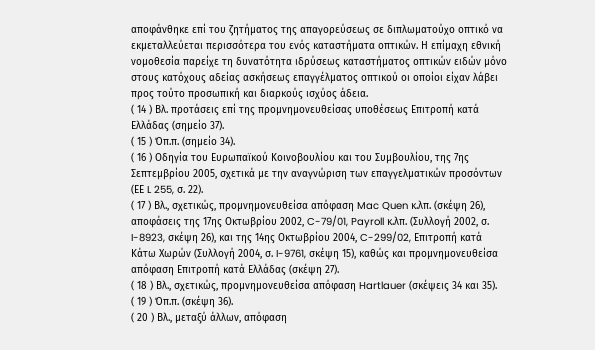αποφάνθηκε επί του ζητήματος της απαγορεύσεως σε διπλωματούχο οπτικό να εκμεταλλεύεται περισσότερα του ενός καταστήματα οπτικών. Η επίμαχη εθνική νομοθεσία παρείχε τη δυνατότητα ιδρύσεως καταστήματος οπτικών ειδών μόνο στους κατόχους αδείας ασκήσεως επαγγέλματος οπτικού οι οποίοι είχαν λάβει προς τούτο προσωπική και διαρκούς ισχύος άδεια.
( 14 ) Βλ. προτάσεις επί της προμνημονευθείσας υποθέσεως Επιτροπή κατά Ελλάδας (σημείο 37).
( 15 ) Όπ.π. (σημείο 34).
( 16 ) Οδηγία του Ευρωπαϊκού Κοινοβουλίου και του Συμβουλίου, της 7ης Σεπτεμβρίου 2005, σχετικά με την αναγνώριση των επαγγελματικών προσόντων (ΕΕ L 255, σ. 22).
( 17 ) Βλ., σχετικώς, προμνημονευθείσα απόφαση Mac Quen κ.λπ. (σκέψη 26), αποφάσεις της 17ης Οκτωβρίου 2002, C-79/01, Payroll κ.λπ. (Συλλογή 2002, σ. I-8923, σκέψη 26), και της 14ης Οκτωβρίου 2004, C-299/02, Επιτροπή κατά Κάτω Χωρών (Συλλογή 2004, σ. I-9761, σκέψη 15), καθώς και προμνημονευθείσα απόφαση Επιτροπή κατά Ελλάδας (σκέψη 27).
( 18 ) Βλ., σχετικώς, προμνημονευθείσα απόφαση Hartlauer (σκέψεις 34 και 35).
( 19 ) Όπ.π. (σκέψη 36).
( 20 ) Βλ., μεταξύ άλλων, απόφαση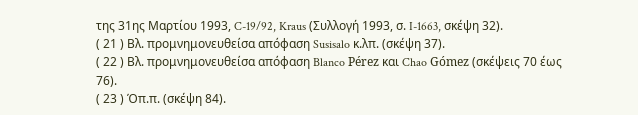της 31ης Μαρτίου 1993, C-19/92, Kraus (Συλλογή 1993, σ. I-1663, σκέψη 32).
( 21 ) Βλ. προμνημονευθείσα απόφαση Susisalo κ.λπ. (σκέψη 37).
( 22 ) Βλ. προμνημονευθείσα απόφαση Blanco Pérez και Chao Gómez (σκέψεις 70 έως 76).
( 23 ) Όπ.π. (σκέψη 84).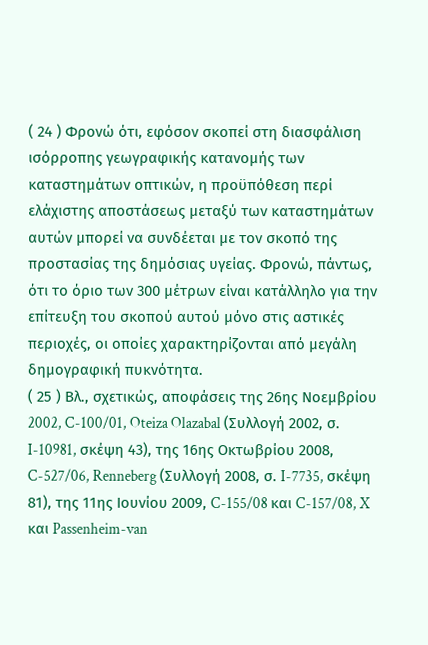( 24 ) Φρονώ ότι, εφόσον σκοπεί στη διασφάλιση ισόρροπης γεωγραφικής κατανομής των καταστημάτων οπτικών, η προϋπόθεση περί ελάχιστης αποστάσεως μεταξύ των καταστημάτων αυτών μπορεί να συνδέεται με τον σκοπό της προστασίας της δημόσιας υγείας. Φρονώ, πάντως, ότι το όριο των 300 μέτρων είναι κατάλληλο για την επίτευξη του σκοπού αυτού μόνο στις αστικές περιοχές, οι οποίες χαρακτηρίζονται από μεγάλη δημογραφική πυκνότητα.
( 25 ) Βλ., σχετικώς, αποφάσεις της 26ης Νοεμβρίου 2002, C-100/01, Oteiza Olazabal (Συλλογή 2002, σ. I-10981, σκέψη 43), της 16ης Οκτωβρίου 2008, C-527/06, Renneberg (Συλλογή 2008, σ. I-7735, σκέψη 81), της 11ης Ιουνίου 2009, C-155/08 και C-157/08, X και Passenheim-van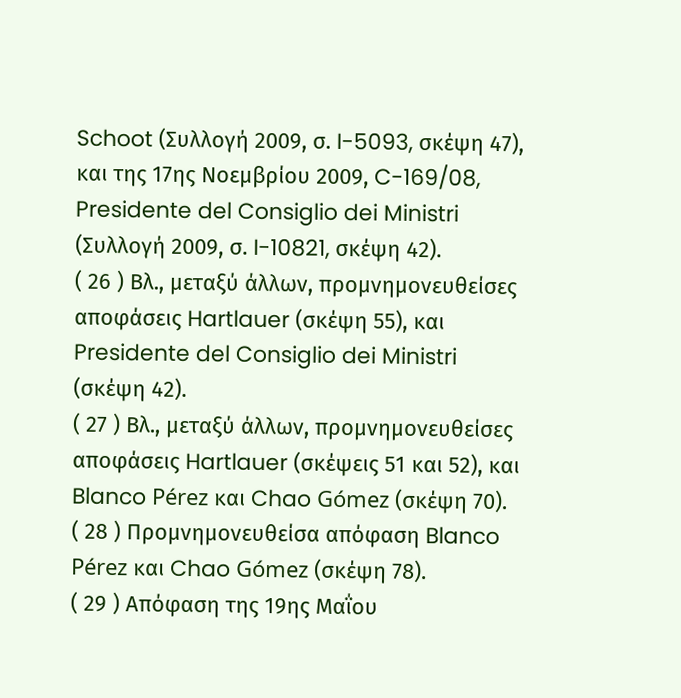Schoot (Συλλογή 2009, σ. I-5093, σκέψη 47), και της 17ης Νοεμβρίου 2009, C-169/08, Presidente del Consiglio dei Ministri (Συλλογή 2009, σ. I-10821, σκέψη 42).
( 26 ) Βλ., μεταξύ άλλων, προμνημονευθείσες αποφάσεις Hartlauer (σκέψη 55), και Presidente del Consiglio dei Ministri (σκέψη 42).
( 27 ) Βλ., μεταξύ άλλων, προμνημονευθείσες αποφάσεις Hartlauer (σκέψεις 51 και 52), και Blanco Pérez και Chao Gómez (σκέψη 70).
( 28 ) Προμνημονευθείσα απόφαση Blanco Pérez και Chao Gómez (σκέψη 78).
( 29 ) Απόφαση της 19ης Μαΐου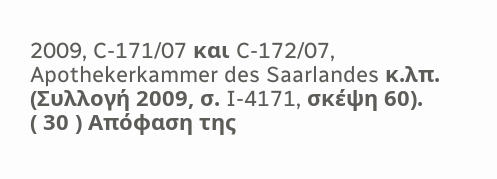2009, C-171/07 και C-172/07, Apothekerkammer des Saarlandes κ.λπ. (Συλλογή 2009, σ. I-4171, σκέψη 60).
( 30 ) Απόφαση της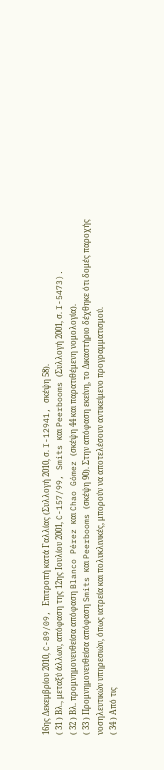16ης Δεκεμβρίου 2010, C-89/09, Επιτροπή κατά Γαλλίας (Συλλογή 2010, σ. I-12941, σκέψη 58).
( 31 ) Βλ., μεταξύ άλλων, απόφαση της 12ης Ιουλίου 2001, C-157/99, Smits και Peerbooms (Συλλογή 2001, σ. I-5473).
( 32 ) Βλ. προμνημονευθείσα απόφαση Blanco Pérez και Chao Gómez (σκέψη 44 και παρατιθέμενη νομολογία).
( 33 ) Προμνημονευθείσα απόφαση Smits και Peerbooms (σκέψη 90). Στην απόφαση εκείνη, το Δικαστήριο δέχθηκε ότι δομές παροχής νοσηλευτικών υπηρεσιών, όπως ιατρεία και πολυκλινικές, μπορούν να αποτελέσουν αντικείμενο προγραμματισμού.
( 34 ) Από τις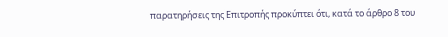παρατηρήσεις της Επιτροπής προκύπτει ότι, κατά το άρθρο 8 του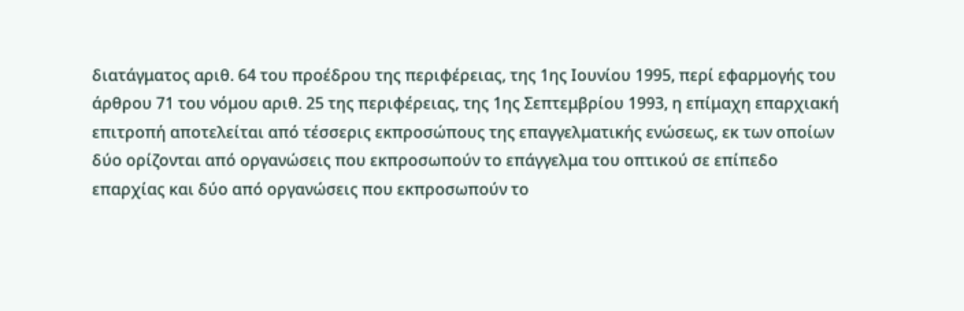διατάγματος αριθ. 64 του προέδρου της περιφέρειας, της 1ης Ιουνίου 1995, περί εφαρμογής του άρθρου 71 του νόμου αριθ. 25 της περιφέρειας, της 1ης Σεπτεμβρίου 1993, η επίμαχη επαρχιακή επιτροπή αποτελείται από τέσσερις εκπροσώπους της επαγγελματικής ενώσεως, εκ των οποίων δύο ορίζονται από οργανώσεις που εκπροσωπούν το επάγγελμα του οπτικού σε επίπεδο επαρχίας και δύο από οργανώσεις που εκπροσωπούν το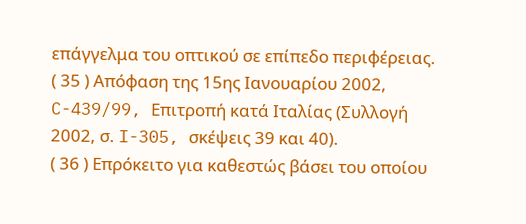επάγγελμα του οπτικού σε επίπεδο περιφέρειας.
( 35 ) Απόφαση της 15ης Ιανουαρίου 2002, C-439/99, Επιτροπή κατά Ιταλίας (Συλλογή 2002, σ. I-305, σκέψεις 39 και 40).
( 36 ) Επρόκειτο για καθεστώς βάσει του οποίου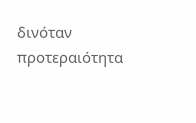δινόταν προτεραιότητα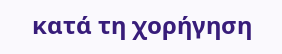κατά τη χορήγηση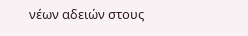νέων αδειών στους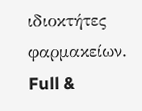ιδιοκτήτες φαρμακείων.
Full &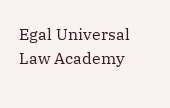Egal Universal Law Academy